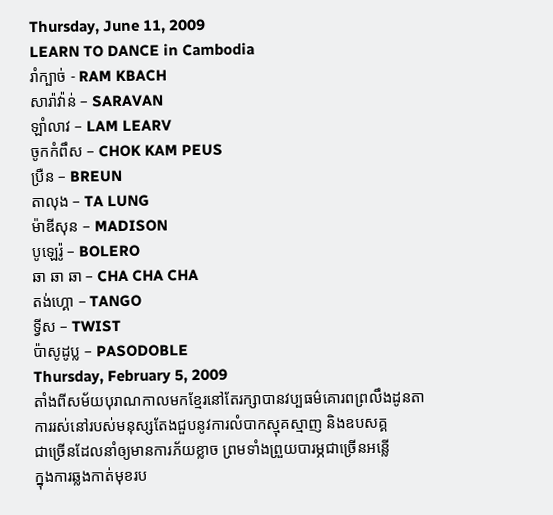Thursday, June 11, 2009
LEARN TO DANCE in Cambodia
រាំក្បាច់ - RAM KBACH
សារ៉ាវ៉ាន់ – SARAVAN
ឡាំលាវ – LAM LEARV
ចូកកំពឹស – CHOK KAM PEUS
ប្រឺន – BREUN
តាលុង – TA LUNG
ម៉ាឌីសុន – MADISON
បូឡេរ៉ូ – BOLERO
ឆា ឆា ឆា – CHA CHA CHA
តង់ហ្គោ – TANGO
ទ្វីស – TWIST
ប៉ាសូដូប្ល – PASODOBLE
Thursday, February 5, 2009
តាំងពីសម័យបុរាណកាលមកខែ្មរនៅតែរក្សាបានវប្បធម៌គោរពព្រលឹងដូនតា
ការរស់នៅរបស់មនុស្សតែងជួបនូវការលំបាកស្មុគស្មាញ និងឧបសគ្គ
ជាច្រើនដែលនាំឲ្យមានការភ័យខ្លាច ព្រមទាំងព្រួយបារម្ភជាច្រើនអន្លើ
ក្នុងការឆ្លងកាត់មុខរប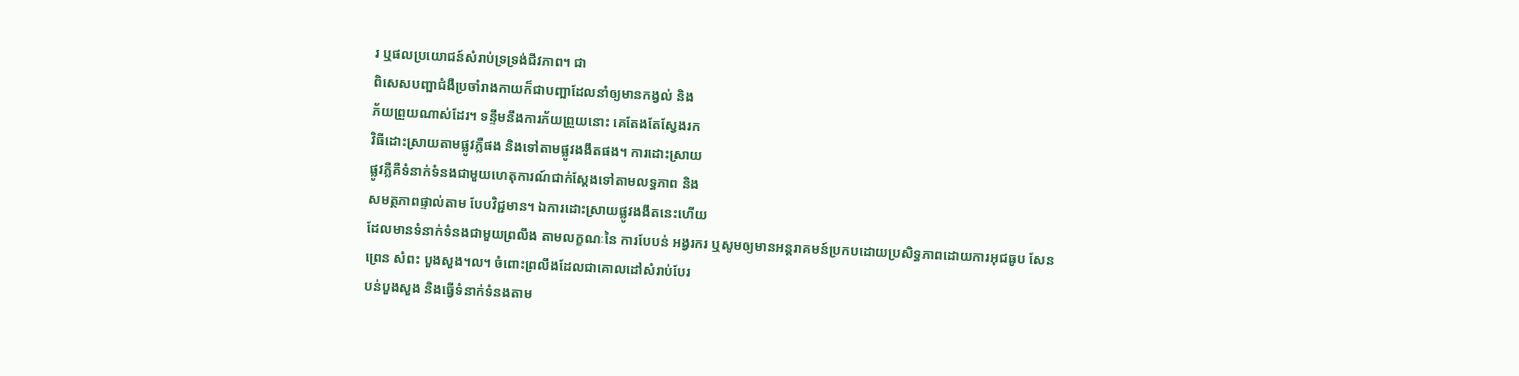រ ឬផលប្រយោជន៍សំរាប់ទ្រទ្រង់ជីវភាព។ ជា
ពិសេសបញ្អាជំងឺប្រចាំរាងកាយក៏ជាបញ្អាដែលនាំឲ្យមានកង្វល់ និង
ភ័យព្រួយណាស់ដែរ។ ទន្ទឹមនឹងការភ័យព្រួយនោះ គេតែងតែសែ្វងរក
វិធីដោះស្រាយតាមផ្លូវភ្លឺផង និងទៅតាមផ្លូវងងឹតផង។ ការដោះស្រាយ
ផ្លូវភ្លឺគឺទំនាក់ទំនងជាមួយហេតុការណ៍ជាក់សែ្តងទៅតាមលទ្ធភាព និង
សមត្ថភាពផ្ទាល់តាម បែបវិជ្ជមាន។ ឯការដោះស្រាយផ្លូវងងឹតនេះហើយ
ដែលមានទំនាក់ទំនងជាមួយព្រលឹង តាមលក្ខណៈនៃ ការបែបន់ អង្វរករ ឬសូមឲ្យមានអន្តរាគមន៍ប្រកបដោយប្រសិទ្ធភាពដោយការអុជធូប សែន
ព្រេន សំពះ បួងសួង។ល។ ចំពោះព្រលឹងដែលជាគោលដៅសំរាប់បែរ
បន់បួងសួង និងធ្វើទំនាក់ទំនងតាម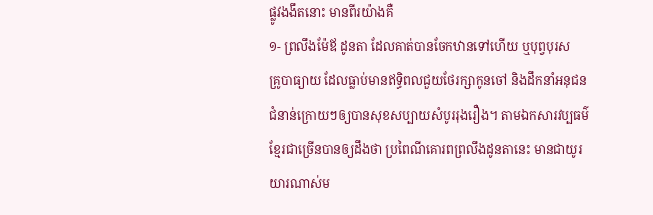ផ្លូវងងឹតនោះ មានពីរយ៉ាងគឺ
១- ព្រលឹងម៉ែឪ ដូនតា ដែលគាត់បានចែកឋានទៅហើយ ឬបុព្វបុរស
គ្រូបាធ្យាយ ដែលធ្លាប់មានឥទ្ធិពលជួយថែរក្សាកូនចៅ និងដឹកនាំអនុជន
ជំនាន់ក្រោយៗឲ្យបានសុខសប្បាយសំបូររុងរឿង។ តាមឯកសារវប្បធម៌
ខែ្មរជាច្រើនបានឲ្យដឹងថា ប្រពៃណីគោរពព្រលឹងដូនតានេះ មានជាយូរ
យារណាស់ម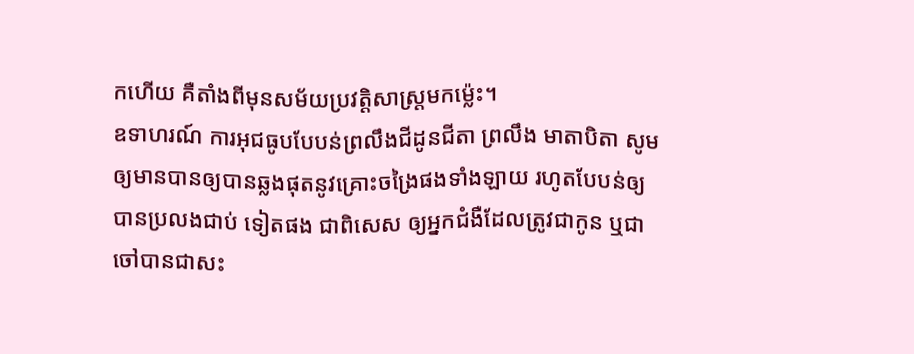កហើយ គឺតាំងពីមុនសម័យប្រវត្តិសាស្រ្តមកម៉េ្លះ។
ឧទាហរណ៍ ការអុជធូបបែបន់ព្រលឹងជីដូនជីតា ព្រលឹង មាតាបិតា សូម
ឲ្យមានបានឲ្យបានឆ្លងផុតនូវគ្រោះចង្រៃផងទាំងឡាយ រហូតបែបន់ឲ្យ
បានប្រលងជាប់ ទៀតផង ជាពិសេស ឲ្យអ្នកជំងឺដែលត្រូវជាកូន ឬជា
ចៅបានជាសះ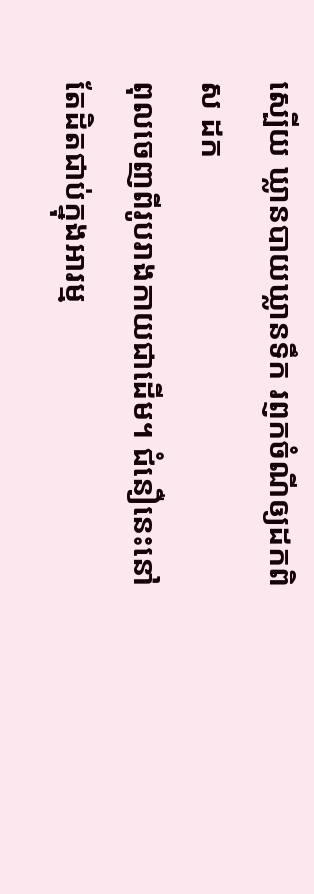ស្បើយ ឃ្លានបាយឃ្លានទឹក រព្ញកចំណីឲ្យដកពិស ដក
ពុលចេញពីរូបរាងកាយជាដើម។ ជំនឿនេះនៅតែដិតជាប់ក្នុងអារម្ម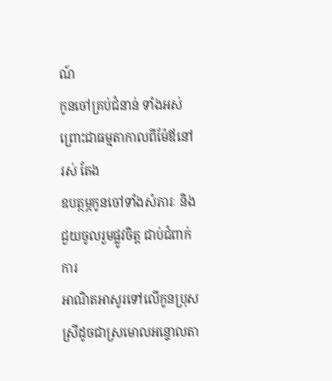ណ៍
កូនចៅគ្រប់ជំនាន់ ទាំងអស់ ព្រោះជាធម្មតាកាលពីម៉ែឪនៅរស់ តែង
ឧបត្ថម្ភកូនចៅទាំងសំភារៈ និងជួយចូលរួមផ្លូវចិត្ត ជាប់ជំពាក់ការ
អាណិតអាសូរទៅលើកូនប្រុសស្រីដូចជាស្រមោលអន្ទោលតា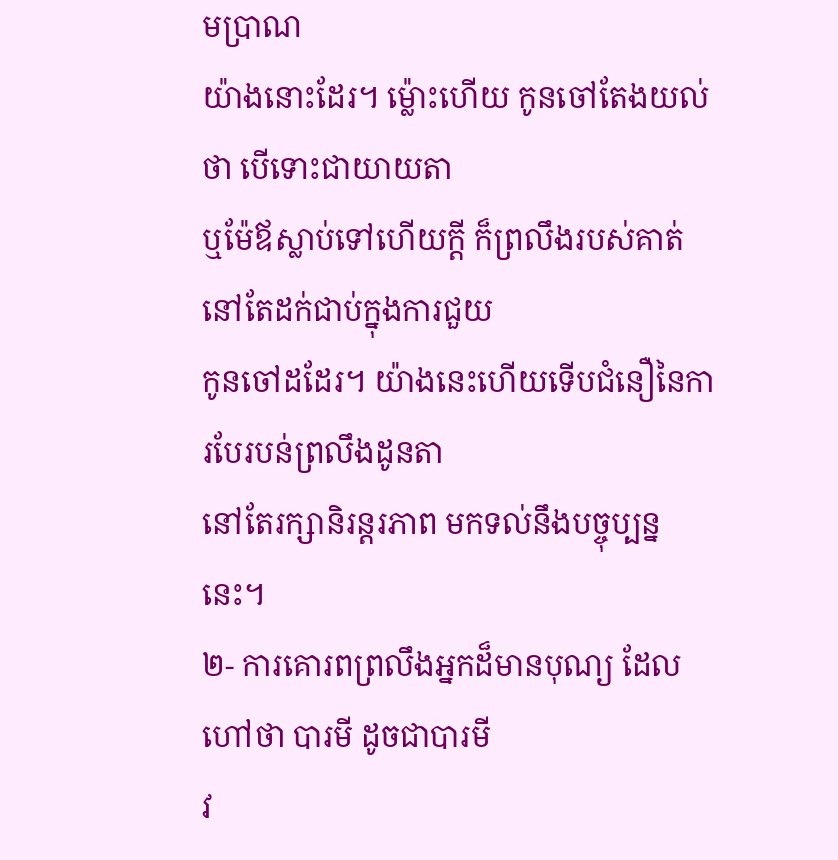មប្រាណ
យ៉ាងនោះដែរ។ ម្ល៉ោះហើយ កូនចៅតែងយល់ថា បើទោះជាយាយតា
ឬម៉ែឪស្លាប់ទៅហើយក្តី ក៏ព្រលឹងរបស់គាត់នៅតែដក់ជាប់ក្នុងការជួយ
កូនចៅដដែរ។ យ៉ាងនេះហើយទើបជំនឿនៃការបែរបន់ព្រលឹងដូនតា
នៅតែរក្សានិរន្តរភាព មកទល់នឹងបច្ចុប្បន្ននេះ។
២- ការគោរពព្រលឹងអ្នកដ៏មានបុណ្យ ដែលហៅថា បារមី ដូចជាបារមី
វ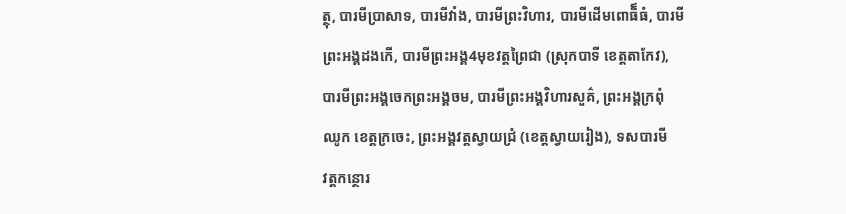ត្ថុ, បារមីប្រាសាទ, បារមីវាំង, បារមីព្រះវិហារ, បារមីដើមពោធិ៏ធំ, បារមី
ព្រះអង្គដងកើ, បារមីព្រះអង្គ4មុខវត្តព្រៃជា (ស្រុកបាទី ខេត្តតាកែវ),
បារមីព្រះអង្គចេកព្រះអង្គចម, បារមីព្រះអង្គវិហារសួគ៌, ព្រះអង្គក្រពុំ
ឈូក ខេត្តក្រចេះ, ព្រះអង្គវត្តស្វាយជ្រំ (ខេត្តស្វាយរៀង), ទសបារមី
វត្តកន្ថោរ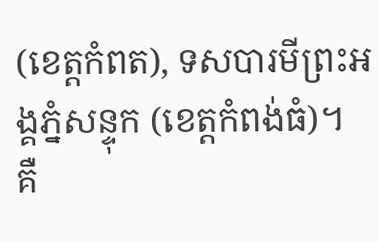(ខេត្តកំពត), ទសបារមីព្រះអង្គភ្នំសន្ទុក (ខេត្តកំពង់ធំ)។
គឺ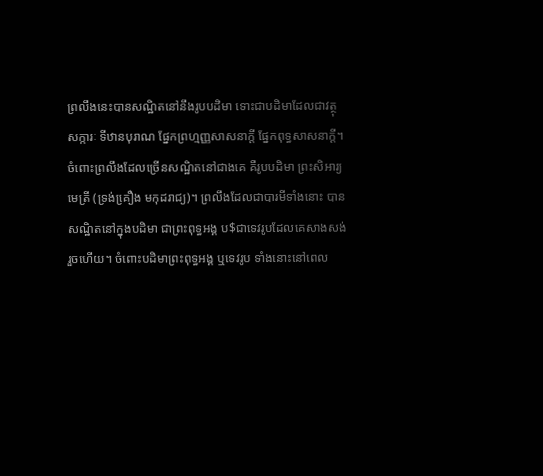ព្រលឹងនេះបានសណ្ឋិតនៅនឹងរូបបដិមា ទោះជាបដិមាដែលជាវត្ថុ
សក្ការៈ ទីឋានបុរាណ ផែ្នកព្រហ្មញ្ញសាសនាក្តី ផែ្នកពុទ្ធសាសនាក្តី។
ចំពោះព្រលឹងដែលច្រើនសណ្ឋិតនៅជាងគេ គឺរូបបដិមា ព្រះសិអារ្យ
មេត្រី (ទ្រង់គឿ្រង មកុដរាជ្យ)។ ព្រលឹងដែលជាបារមីទាំងនោះ បាន
សណ្ឋិតនៅក្នុងបដិមា ជាព្រះពុទ្ធអង្គ ប$ជាទេវរូបដែលគេសាងសង់
រួចហើយ។ ចំពោះបដិមាព្រះពុទ្ធអង្គ ឬទេវរូប ទាំងនោះនៅពេល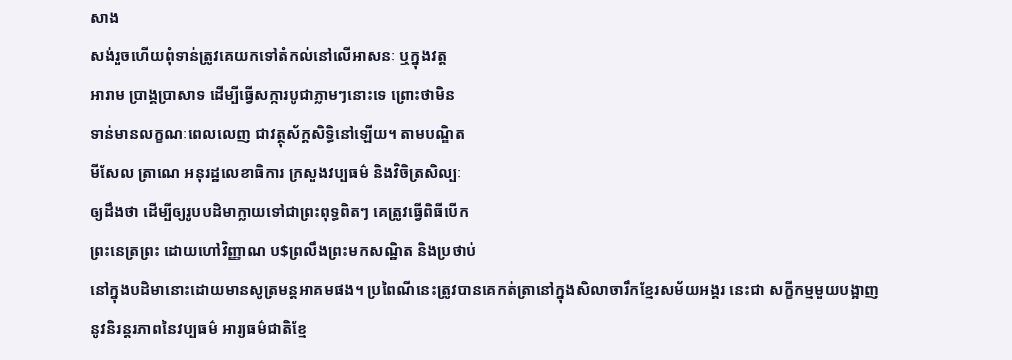សាង
សង់រួចហើយពុំទាន់ត្រូវគេយកទៅតំកល់នៅលើអាសនៈ ឬក្នុងវត្ត
អារាម ប្រាង្គប្រាសាទ ដើម្បីធ្វើសក្ការបូជាភ្លាមៗនោះទេ ព្រោះថាមិន
ទាន់មានលក្ខណៈពេលលេញ ជាវត្ថុស័ក្តសិទ្ធិនៅឡើយ។ តាមបណ្ឌិត
មីសែល ត្រាណេ អនុរដ្ឋលេខាធិការ ក្រសួងវប្បធម៌ និងវិចិត្រសិល្បៈ
ឲ្យដឹងថា ដើម្បីឲ្យរូបបដិមាក្លាយទៅជាព្រះពុទ្ធពិតៗ គេត្រូវធ្វើពិធីបើក
ព្រះនេត្រព្រះ ដោយហៅវិញ្ញាណ ប$ព្រលឹងព្រះមកសណ្ឋិត និងប្រថាប់
នៅក្នុងបដិមានោះដោយមានសូត្រមន្តអាគមផង។ ប្រពៃណីនេះត្រូវបានគេកត់ត្រានៅក្នុងសិលាចារឹកខែ្មរសម័យអង្គរ នេះជា សក្ខីកម្មមួយបង្អាញ
នូវនិរន្តរភាពនៃវប្បធម៌ អារ្យធម៌ជាតិខែ្ម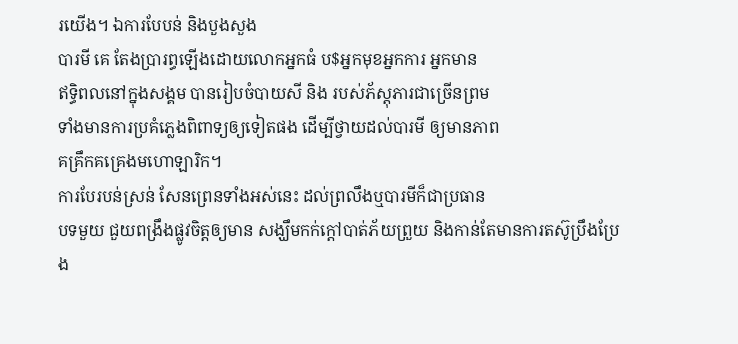រយើង។ ឯការបែបន់ និងបួងសួង
បារមី គេ តែងប្រារព្ធឡើងដោយលោកអ្នកធំ ប$អ្នកមុខអ្នកការ អ្នកមាន
ឥទ្ធិពលនៅក្នុងសង្គម បានរៀបចំបាយសី និង របស់ភ័ស្តុភារជាច្រើនព្រម
ទាំងមានការប្រគំភេ្លងពិពាទ្យឲ្យទៀតផង ដើម្បីថ្វាយដល់បារមី ឲ្យមានភាព
គគ្រឹកគគ្រេងមហោឡារិក។
ការបែរបន់ស្រន់ សែនព្រេនទាំងអស់នេះ ដល់ព្រលឹងឬបារមីក៏ជាប្រធាន
បទមួយ ជួយពង្រឹងផ្លូវចិត្តឲ្យមាន សង្ឃឹមកក់ក្តៅបាត់ភ័យព្រួយ និងកាន់តែមានការតស៊ូប្រឹងប្រែង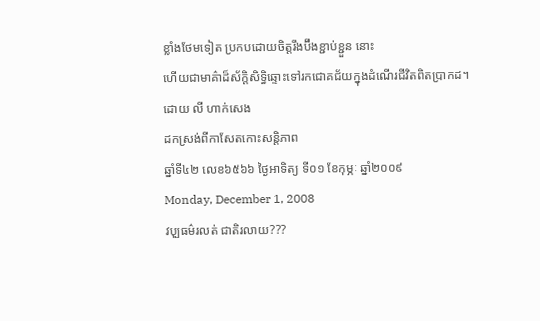ខ្លាំងថែមទៀត ប្រកបដោយចិត្តរឹងប៊ឹងខ្ជាប់ខ្ជួន នោះ
ហើយជាមាគ៌ាដ៏ស័ក្តិសិទ្ធិឆ្ទោះទៅរកជោគជ័យក្នុងដំណើរជីវិតពិតប្រាកដ។
ដោយ លី ហាក់សេង
ដកស្រង់ពីកាសែតកោះសន្តិភាព
ឆ្នាំទី៤២ លេខ៦៥៦៦ ថៃ្ងអាទិត្យ ទី០១ ខែកុម្ភៈ ឆ្នាំ២០០៩
Monday, December 1, 2008
វបុ្បធម៌រលត់ ជាតិរលាយ???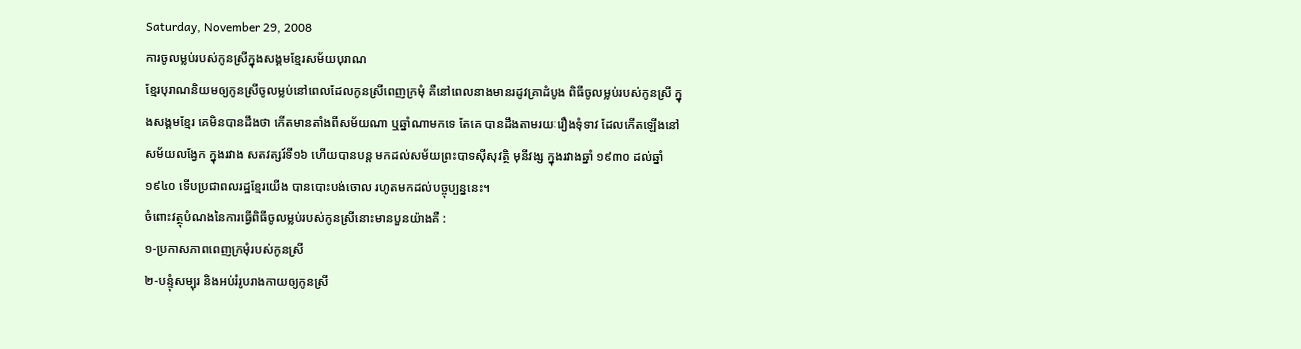Saturday, November 29, 2008
ការចូលម្លប់របស់កូនស្រីក្នុងសង្គមខែ្មរសម័យបុរាណ
ខែ្មរបុរាណនិយមឲ្យកូនស្រីចូលម្លប់នៅពេលដែលកូនស្រីពេញក្រមុំ គឺនៅពេលនាងមានរដូវគ្រាដំបូង ពិធីចូលម្លប់របស់កូនស្រី ក្នុងសង្គមខែ្មរ គេមិនបានដឹងថា កើតមានតាំងពីសម័យណា ឬឆ្នាំណាមកទេ តែគេ បានដឹងតាមរយៈរឿងទុំទាវ ដែលកើតឡើងនៅសម័យលងែ្វក ក្នុងរវាង សតវត្សរ៍ទី១៦ ហើយបានបន្ត មកដល់សម័យព្រះបាទស៊ីសុវត្ថិ មុនីវង្ស ក្នុងរវាងឆ្នាំ ១៩៣០ ដល់ឆ្នាំ ១៩៤០ ទើបប្រជាពលរដ្ឋខែ្មរយើង បានបោះបង់ចោល រហូតមកដល់បច្ចុប្បន្ននេះ។
ចំពោះវត្ថុបំណងនៃការធ្វើពិធីចូលម្លប់របស់កូនស្រីនោះមានបួនយ៉ាងគឺ :
១-ប្រកាសភាពពេញក្រមុំរបស់កូនស្រី
២-បន្ទុំសម្បុរ និងអប់រំរូបរាងកាយឲ្យកូនស្រី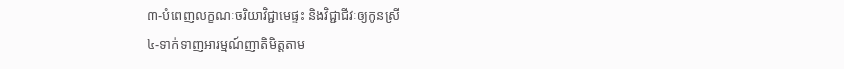៣-បំពេញលក្ខណៈចរិយាវិជ្ជាមេផ្ទះ និងវិជ្ជាជីវៈឲ្យកូនស្រី
៤-ទាក់ទាញអារម្មណ៍ញាតិមិត្តតាម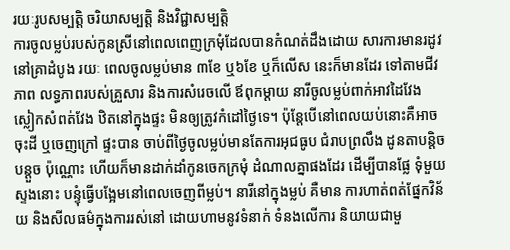រយៈរូបសម្បត្តិ ចរិយាសម្បត្តិ និងវិជ្ជាសម្បត្តិ
ការចូលម្លប់របស់កូនស្រីនៅពេលពេញក្រមុំដែលបានកំណត់ដឹងដោយ សារការមានរដូវនៅគ្រាដំបូង រយៈ ពេលចូលម្លប់មាន ៣ខែ ឬ៦ខែ ឬក៏លើស នេះក៏មានដែរ ទៅតាមជីវភាព លទ្ធភាពរបស់គ្រួសារ និងការសំរេចលើ ឪពុកម្តាយ នារីចូលម្លប់ពាក់អាវដៃវែង ស្លៀកសំពត់វែង ឋិតនៅក្នុងផ្ទះ មិនឲ្យត្រូវកំដៅថៃ្ងទេ។ ប៉ុនែ្តបើនៅពេលយប់នោះគឺអាច ចុះដី ឬចេញក្រៅ ផ្ទះបាន ចាប់ពីថៃ្ងចូលម្លប់មានតែការអុជធូប ជំរាបព្រលឹង ដូនតាបន្តិចបន្តួច ប៉ុណ្ណោះ ហើយក៏មានដាក់ដាំកូនចេកក្រមុំ ដំណាលគ្នាផងដែរ ដើម្បីបានផែ្ល ទុំមួយស្ទងនោះ បន្ទុំធ្វើបងែ្អមនៅពេលចេញពីម្លប់។ នារីនៅក្នុងម្លប់ គឺមាន ការហាត់ពត់ផែ្នកវិន័យ និងសីលធម៌ក្នុងការរស់នៅ ដោយហាមនូវទំនាក់ ទំនងលើការ និយាយជាមួ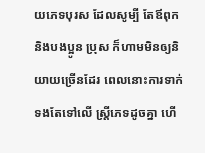យភេទបុរស ដែលសូម្បី តែឪពុក និងបងប្អូន ប្រុស ក៏ហាមមិនឲ្យនិយាយច្រើនដែរ ពេលនោះការទាក់ទងតែទៅលើ ស្រី្តភេទដូចគ្នា ហើ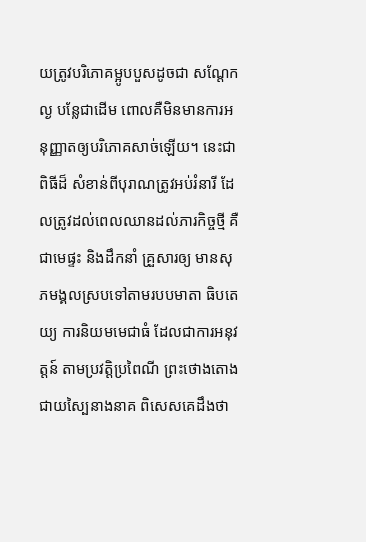យត្រូវបរិភោគម្អូបបួសដូចជា សណែ្តក ល្ង បនែ្លជាដើម ពោលគឺមិនមានការអនុញ្ញាតឲ្យបរិភោគសាច់ឡើយ។ នេះជាពិធីដ៏ សំខាន់ពីបុរាណត្រូវអប់រំនារី ដែលត្រូវដល់ពេលឈានដល់ភារកិច្ចថ្មី គឺជាមេផ្ទះ និងដឹកនាំ គ្រួសារឲ្យ មានសុភមង្គលស្របទៅតាមរបបមាតា ធិបតេយ្យ ការនិយមមេជាធំ ដែលជាការអនុវត្តន៍ តាមប្រវត្តិប្រពៃណី ព្រះថោងតោងជាយសៃ្បនាងនាគ ពិសេសគេដឹងថា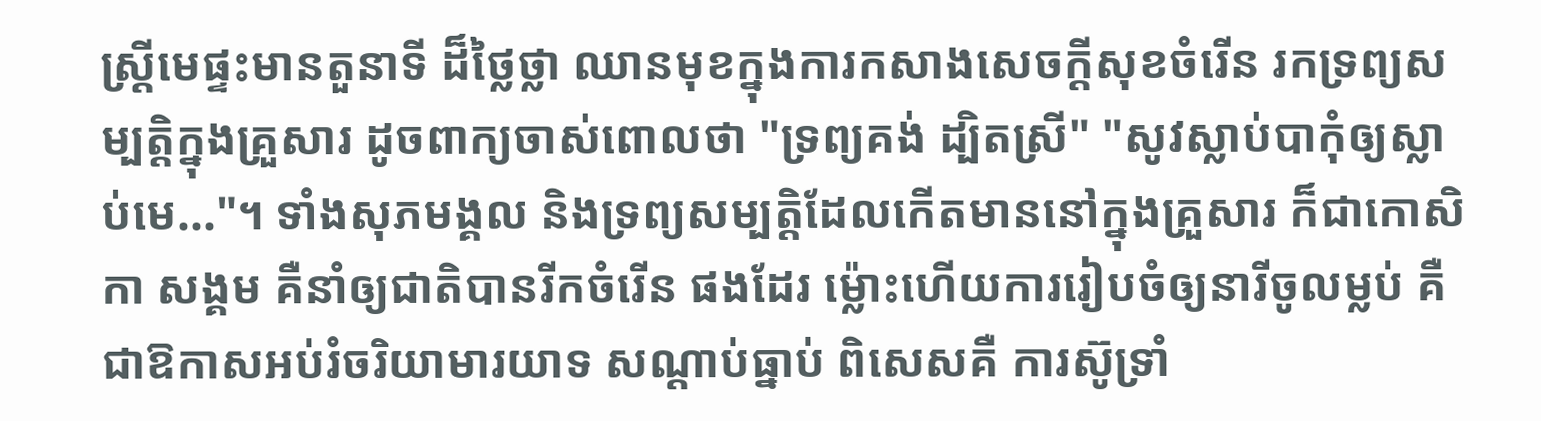ស្រ្តីមេផ្ទះមានតួនាទី ដ៏ថៃ្លថ្លា ឈានមុខក្នុងការកសាងសេចក្តីសុខចំរើន រកទ្រព្យសម្បត្តិក្នុងគ្រួសារ ដូចពាក្យចាស់ពោលថា "ទ្រព្យគង់ ដ្បិតស្រី" "សូវស្លាប់បាកុំឲ្យស្លាប់មេ..."។ ទាំងសុភមង្គល និងទ្រព្យសម្បត្តិដែលកើតមាននៅក្នុងគ្រួសារ ក៏ជាកោសិកា សង្គម គឺនាំឲ្យជាតិបានរីកចំរើន ផងដែរ ម្ល៉ោះហើយការរៀបចំឲ្យនារីចូលម្លប់ គឺជាឱកាសអប់រំចរិយាមារយាទ សណ្តាប់ធ្នាប់ ពិសេសគឺ ការស៊ូទ្រាំ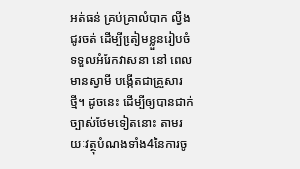អត់ធន់ គ្រប់គ្រាលំបាក ល្វីងជូរចត់ ដើម្បីតៀ្រមខ្លួនរៀបចំទទួលអំរែកវាសនា នៅ ពេលមានស្វាមី បង្កើតជាគ្រួសារថ្មី។ ដូចនេះ ដើម្បីឲ្យបានជាក់ច្បាស់ថែមទៀតនោះ តាមរយៈវត្ថុបំណងទាំង4នៃការចូ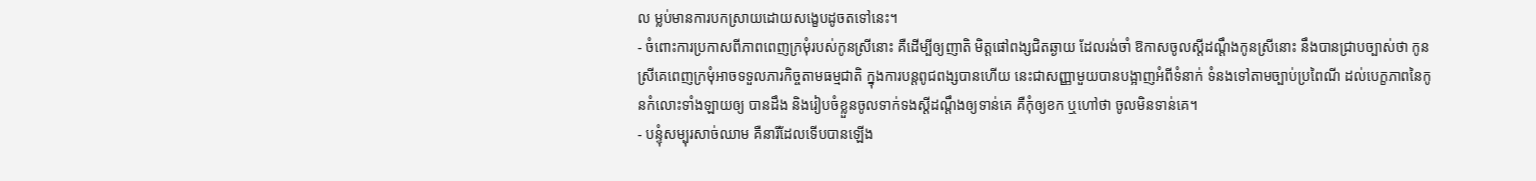ល ម្លប់មានការបកស្រាយដោយសងេ្ខបដូចតទៅនេះ។
- ចំពោះការប្រកាសពីភាពពេញក្រមុំរបស់កូនស្រីនោះ គឺដើម្បីឲ្យញាតិ មិត្តផៅពង្សជិតឆ្ងាយ ដែលរង់ចាំ ឱកាសចូលស្តីដណ្តឹងកូនស្រីនោះ នឹងបានជ្រាបច្បាស់ថា កូនស្រីគេពេញក្រមុំអាចទទួលភារកិច្ចតាមធម្មជាតិ ក្នុងការបន្តពូជពង្សបានហើយ នេះជាសញ្ញាមួយបានបង្អាញអំពីទំនាក់ ទំនងទៅតាមច្បាប់ប្រពៃណី ដល់បេក្ខភាពនៃកូនកំលោះទាំងឡាយឲ្យ បានដឹង និងរៀបចំខ្លួនចូលទាក់ទងស្តីដណ្តឹងឲ្យទាន់គេ គឺកុំឲ្យខក ឬហៅថា ចូលមិនទាន់គេ។
- បន្ទុំសម្បុរសាច់ឈាម គឺនារីដែលទើបបានឡើង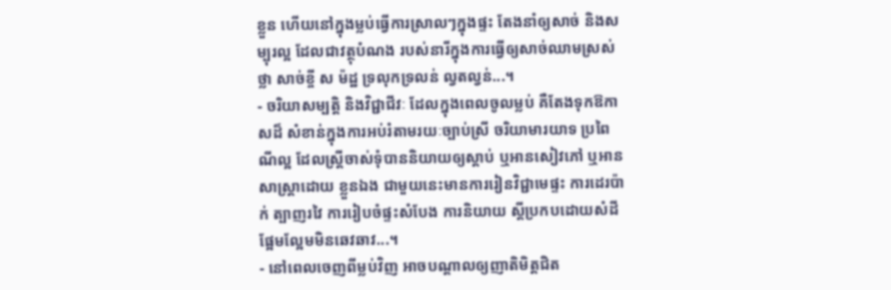ខ្លួន ហើយនៅក្នុងម្លប់ធ្វើការស្រាលៗក្នុងផ្ទះ តែងនាំឲ្យសាច់ និងសម្បុរល្អ ដែលជាវត្ថុបំណង របស់នារីក្នុងការធ្វើឲ្យសាច់ឈាមស្រស់ថ្លា សាច់ខ្ចី ស ម៉ដ្ឋ ទ្រលុកទ្រលន់ ល្វតល្វន់...។
- ចរិយាសម្បត្តិ និងវិជ្ជាជីវៈ ដែលក្នុងពេលចូលម្លប់ គឺតែងទុកឱកាសដ៏ សំខាន់ក្នុងការអប់រំតាមរយៈច្បាប់ស្រី ចរិយាមារយាទ ប្រពៃណីល្អ ដែលស្រ្តីចាស់ទុំបាននិយាយឲ្យស្តាប់ ឬអានសៀវភៅ ឬអានសាស្រ្តាដោយ ខ្លួនឯង ជាមួយនេះមានការរៀនវិជ្ជាមេផ្ទះ ការដេរប៉ាក់ ត្បាញរវៃ ការរៀបចំផ្ទះសំបែង ការនិយាយ ស្តីប្រកបដោយសំដីផែ្អមលែ្អមមិនឆេវឆាវ...។
- នៅពេលចេញពីម្លប់វិញ អាចបណ្តាលឲ្យញាតិមិត្តជិត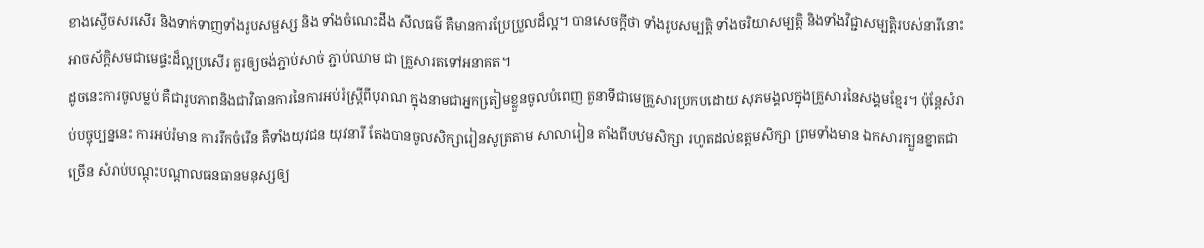ខាងស្ងើចសរសើរ និងទាក់ទាញទាំងរូបសម្ផស្ស និង ទាំងចំណេះដឹង សីលធម៌ គឺមានការប្រែប្រួលដ៏ល្អ។ បានសេចក្តីថា ទាំងរូបសម្បត្តិ ទាំងចរិយាសម្បត្តិ និងទាំងវិជ្ជាសម្បត្តិរបស់នារីនោះ អាចស័ក្តិសមជាមេផ្ទះដ៏ល្អប្រសើរ គួរឲ្យចង់ភ្ជាប់សាច់ ភ្ជាប់ឈាម ជា គ្រួសារតទៅអនាគត។
ដូចនេះការចូលម្លប់ គឺជារូបភាពនិងជាវិធានការនៃការអប់រំស្រ្តីពីបុរាណ ក្នុងនាមជាអ្នកតៀ្រមខ្លួនចូលបំពេញ តួនាទីជាមេគ្រួសារប្រកបដោយ សុភមង្គលក្នុងគ្រួសារនៃសង្គមខែ្មរ។ ប៉ុនែ្តសំរាប់បច្ចុប្បន្ននេះ ការអប់រំមាន ការរីកចំរើន គឺទាំងយុវជន យុវនារី តែងបានចូលសិក្សារៀនសូត្រតាម សាលារៀន តាំងពីបឋមសិក្សា រហូតដល់ឧត្តមសិក្សា ព្រមទាំងមាន ឯកសារក្បួនខ្នាតជាច្រើន សំរាប់បណ្តុះបណ្តាលធនធានមនុស្សឲ្យ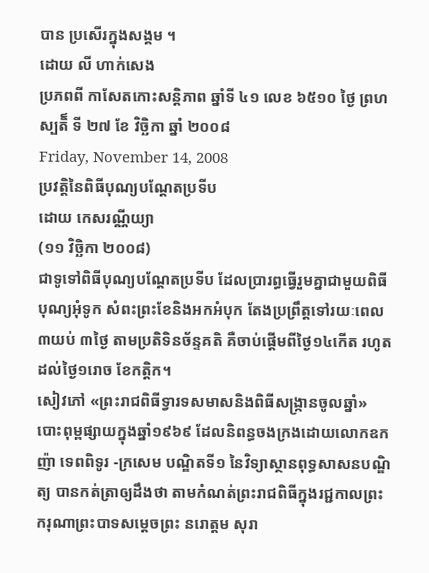បាន ប្រសើរក្នុងសង្គម ។
ដោយ លី ហាក់សេង
ប្រភពពី កាសែតកោះសន្តិភាព ឆ្នាំទី ៤១ លេខ ៦៥១០ ថៃ្ង ព្រហស្បតិ៏ ទី ២៧ ខែ វិច្ឆិកា ឆ្នាំ ២០០៨
Friday, November 14, 2008
ប្រវត្តិនៃពិធីបុណ្យបណ្ដែតប្រទីប
ដោយ កេសរណ្ណីយ្យា
(១១ វិច្ឆិកា ២០០៨)
ជាទូទៅពិធីបុណ្យបណ្តែតប្រទីប ដែលប្រារព្ធធ្វើរួមគ្នាជាមួយពិធីបុណ្យអុំទូក សំពះព្រះខែនិងអកអំបុក តែងប្រព្រឹត្តទៅរយៈពេល ៣យប់ ៣ថ្ងៃ តាមប្រតិទិនច័ន្ទគតិ គឺចាប់ផ្តើមពីថ្ងៃ១៤កើត រហូតដល់ថ្ងៃ១រោច ខែកត្តិក។
សៀវភៅ «ព្រះរាជពិធីទ្វារទសមាសនិងពិធីសង្ក្រានចូលឆ្នាំ» បោះពុម្ពផ្សាយក្នុងឆ្នាំ១៩៦៩ ដែលនិពន្ធចងក្រងដោយលោកឧកញ៉ា ទេពពិទូរ -ក្រសេម បណ្ឌិតទី១ នៃវិទ្យាស្ថានពុទ្ធសាសនបណ្ឌិត្យ បានកត់ត្រាឲ្យដឹងថា តាមកំណត់ព្រះរាជពិធីក្នុងរជ្ជកាលព្រះករុណាព្រះបាទសម្តេចព្រះ នរោត្តម សុរា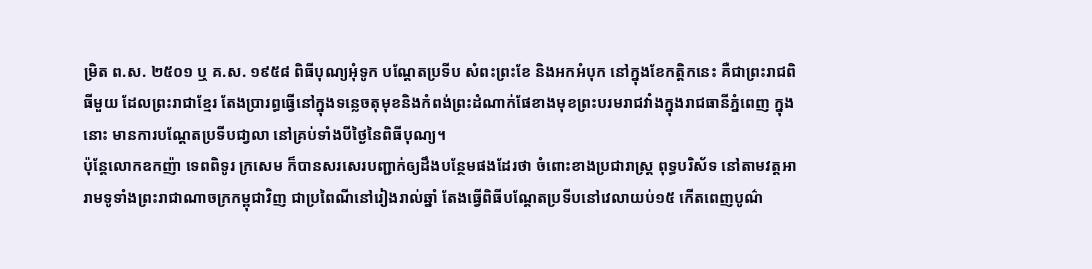ម្រិត ព.ស. ២៥០១ ឬ គ.ស. ១៩៥៨ ពិធីបុណ្យអុំទូក បណ្តែតប្រទីប សំពះព្រះខែ និងអកអំបុក នៅក្នុងខែកត្តិកនេះ គឺជាព្រះរាជពិធីមួយ ដែលព្រះរាជាខ្មែរ តែងប្រារព្ធធ្វើនៅក្នុងទន្លេចតុមុខនិងកំពង់ព្រះដំណាក់ផែខាងមុខព្រះបរមរាជវាំងក្នុងរាជធានីភ្នំពេញ ក្នុងនោះ មានការបណ្តែតប្រទីបជា្វលា នៅគ្រប់ទាំងបីថ្ងៃនៃពិធីបុណ្យ។
ប៉ុន្តែលោកឧកញ៉ា ទេពពិទូរ ក្រសេម ក៏បានសរសេរបញ្ជាក់ឲ្យដឹងបន្ថែមផងដែរថា ចំពោះខាងប្រជារាស្ត្រ ពុទ្ធបរិស័ទ នៅតាមវត្តអារាមទូទាំងព្រះរាជាណាចក្រកម្ពុជាវិញ ជាប្រពៃណីនៅរៀងរាល់ឆ្នាំ តែងធ្វើពិធីបណ្តែតប្រទីបនៅវេលាយប់១៥ កើតពេញបូណ៌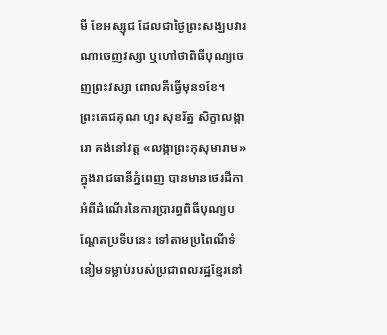មី ខែអស្សុជ ដែលជាថ្ងៃព្រះសង្ឃបវារណាចេញវស្សា ឬហៅថាពិធីបុណ្យចេញព្រះវស្សា ពោលគឺធ្វើមុន១ខែ។
ព្រះតេជគុណ ហួរ សុខរ័ត្ន សិក្ខាលង្ការោ គង់នៅវត្ត «លង្កាព្រះកុសុមារាម» ក្នុងរាជធានីភ្នំពេញ បានមានថេរដីកាអំពីដំណើរនៃការប្រារព្ធពិធីបុណ្យបណ្តែតប្រទីបនេះ ទៅតាមប្រពៃណីទំនៀមទម្លាប់របស់ប្រជាពលរដ្ឋខ្មែរនៅ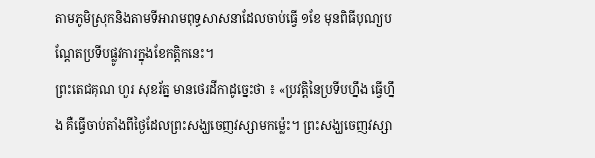តាមភូមិស្រុកនិងតាមទីអារាមពុទ្ធសាសនាដែលចាប់ធ្វើ ១ខែ មុនពិធីបុណ្យបណ្ដែតប្រទីបផ្លូវការក្នុងខែកត្តិកនេះ។
ព្រះតេជគុណ ហួរ សុខរ័ត្ន មានថេរដីកាដូច្នេះថា ៖ «ប្រវត្តិនៃប្រទីបហ្នឹង ធ្វើហ្នឹង គឺធ្វើចាប់តាំងពីថ្ងៃដែលព្រះសង្ឃចេញវស្សាមកម្ល៉េះ។ ព្រះសង្ឃចេញវស្សា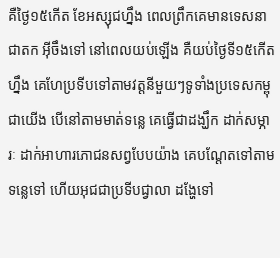គឺថ្ងៃ១៥កើត ខែអស្សុជហ្នឹង ពេលព្រឹកគេមានទេសនាជាតក អ៊ីចឹងទៅ នៅពេលយប់ឡើង គឺយប់ថ្ងៃទី១៥កើតហ្នឹង គេហែប្រទីបទៅតាមវត្តនីមួយៗទូទាំងប្រទេសកម្ពុជាយើង បើនៅតាមមាត់ទន្លេ គេធ្វើជាដង្ឃឹក ដាក់សម្ភារៈ ដាក់អាហារភោជនសព្វបែបយ៉ាង គេបណ្ដែតទៅតាមទន្លេទៅ ហើយអុជជាប្រទីបជ្វាលា ដង្ហែទៅ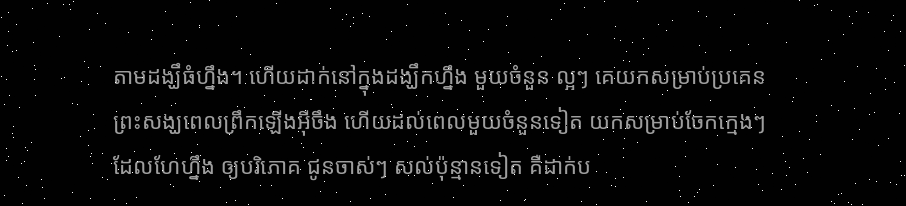តាមដង្ឃឹធំហ្នឹង។ ហើយដាក់នៅក្នុងដង្ឃឹកហ្នឹង មួយចំនួន ល្អៗ គេយកសម្រាប់ប្រគេនព្រះសង្ឃពេលព្រឹកឡើងអ៊ីចឹង ហើយដល់ពេលមួយចំនួនទៀត យកសម្រាប់ចែកក្មេងៗដែលហែហ្នឹង ឲ្យបរិភោគ ជូនចាស់ៗ សល់ប៉ុន្មានទៀត គឺដាក់ប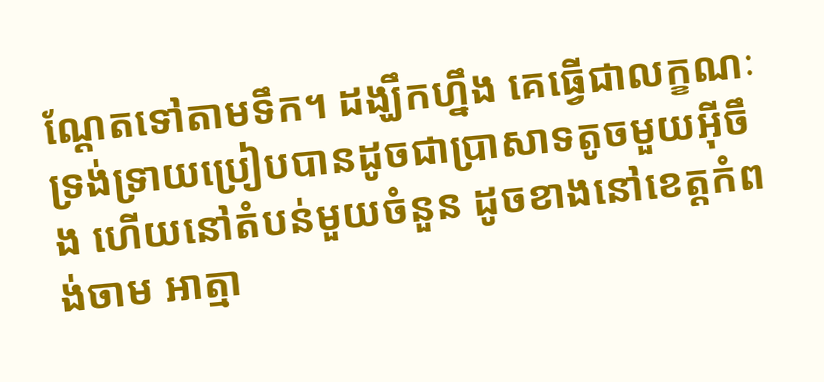ណ្ដែតទៅតាមទឹក។ ដង្ឃឹកហ្នឹង គេធ្វើជាលក្ខណៈទ្រង់ទ្រាយប្រៀបបានដូចជាប្រាសាទតូចមួយអ៊ីចឹង ហើយនៅតំបន់មួយចំនួន ដូចខាងនៅខេត្តកំពង់ចាម អាត្មា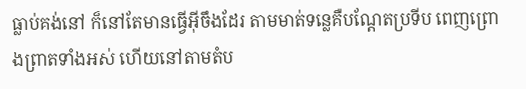ធ្លាប់គង់នៅ ក៏នៅតែមានធ្វើអ៊ីចឹងដែរ តាមមាត់ទន្លេគឺបណ្ដែតប្រទីប ពេញព្រោងព្រាតទាំងអស់ ហើយនៅតាមតំប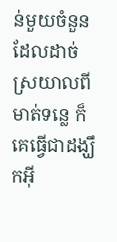ន់មួយចំនួន ដែលដាច់ស្រយាលពីមាត់ទន្លេ ក៏គេធ្វើជាដង្ឃឹកអ៊ី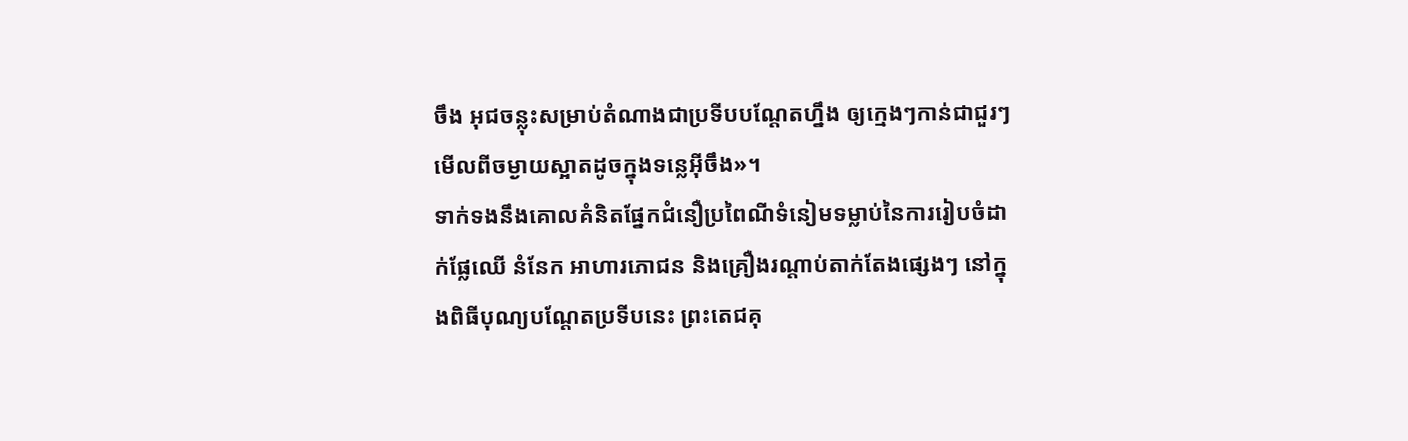ចឹង អុជចន្លុះសម្រាប់តំណាងជាប្រទីបបណ្ដែតហ្នឹង ឲ្យក្មេងៗកាន់ជាជួរៗ មើលពីចម្ងាយស្អាតដូចក្នុងទន្លេអ៊ីចឹង»។
ទាក់ទងនឹងគោលគំនិតផ្នែកជំនឿប្រពៃណីទំនៀមទម្លាប់នៃការរៀបចំដាក់ផ្លែឈើ នំនែក អាហារភោជន និងគ្រឿងរណ្តាប់តាក់តែងផ្សេងៗ នៅក្នុងពិធីបុណ្យបណ្តែតប្រទីបនេះ ព្រះតេជគុ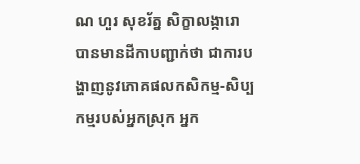ណ ហួរ សុខរ័ត្ន សិក្ខាលង្ការោ បានមានដីកាបញ្ជាក់ថា ជាការបង្ហាញនូវភោគផលកសិកម្ម-សិប្បកម្មរបស់អ្នកស្រុក អ្នក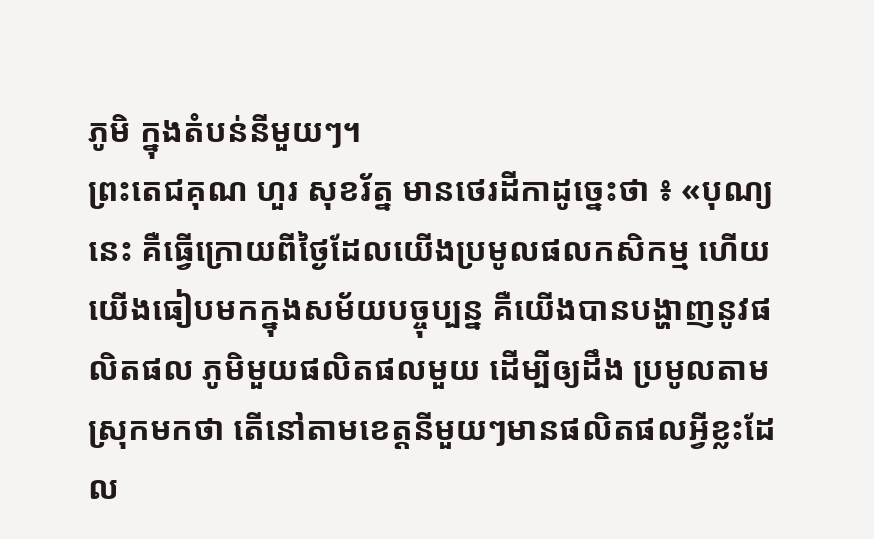ភូមិ ក្នុងតំបន់នីមួយៗ។
ព្រះតេជគុណ ហួរ សុខរ័ត្ន មានថេរដីកាដូច្នេះថា ៖ «បុណ្យនេះ គឺធ្វើក្រោយពីថ្ងៃដែលយើងប្រមូលផលកសិកម្ម ហើយយើងធៀបមកក្នុងសម័យបច្ចុប្បន្ន គឺយើងបានបង្ហាញនូវផលិតផល ភូមិមួយផលិតផលមួយ ដើម្បីឲ្យដឹង ប្រមូលតាមស្រុកមកថា តើនៅតាមខេត្តនីមួយៗមានផលិតផលអ្វីខ្លះដែល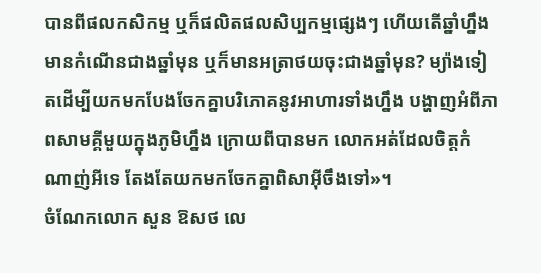បានពីផលកសិកម្ម ឬក៏ផលិតផលសិប្បកម្មផ្សេងៗ ហើយតើឆ្នាំហ្នឹង មានកំណើនជាងឆ្នាំមុន ឬក៏មានអត្រាថយចុះជាងឆ្នាំមុន? ម្យ៉ាងទៀតដើម្បីយកមកបែងចែកគ្នាបរិភោគនូវអាហារទាំងហ្នឹង បង្ហាញអំពីភាពសាមគ្គីមួយក្នុងភូមិហ្នឹង ក្រោយពីបានមក លោកអត់ដែលចិត្តកំណាញ់អីទេ តែងតែយកមកចែកគ្នាពិសាអ៊ីចឹងទៅ»។
ចំណែកលោក សួន ឱសថ លេ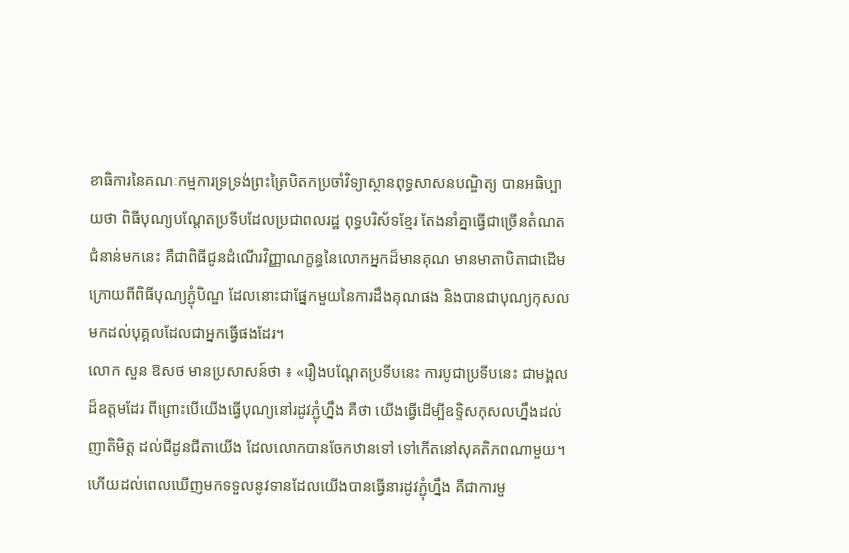ខាធិការនៃគណៈកម្មការទ្រទ្រង់ព្រះត្រៃបិតកប្រចាំវិទ្យាស្ថានពុទ្ធសាសនបណ្ឌិត្យ បានអធិប្បាយថា ពិធីបុណ្យបណ្តែតប្រទីបដែលប្រជាពលរដ្ឋ ពុទ្ធបរិស័ទខ្មែរ តែងនាំគ្នាធ្វើជាច្រើនតំណតជំនាន់មកនេះ គឺជាពិធីជូនដំណើរវិញ្ញាណក្ខន្ធនៃលោកអ្នកដ៏មានគុណ មានមាតាបិតាជាដើម ក្រោយពីពិធីបុណ្យភ្ជុំបិណ្ឌ ដែលនោះជាផ្នែកមួយនៃការដឹងគុណផង និងបានជាបុណ្យកុសលមកដល់បុគ្គលដែលជាអ្នកធ្វើផងដែរ។
លោក សួន ឱសថ មានប្រសាសន៍ថា ៖ «រឿងបណ្ដែតប្រទីបនេះ ការបូជាប្រទីបនេះ ជាមង្គលដ៏ឧត្ដមដែរ ពីព្រោះបើយើងធ្វើបុណ្យនៅរដូវភ្ជុំហ្នឹង គឺថា យើងធ្វើដើម្បីឧទ្ទិសកុសលហ្នឹងដល់ញាតិមិត្ត ដល់ជីដូនជីតាយើង ដែលលោកបានចែកឋានទៅ ទៅកើតនៅសុគតិភពណាមួយ។ ហើយដល់ពេលឃើញមកទទួលនូវទានដែលយើងបានធ្វើនារដូវភ្ជុំហ្នឹង គឺជាការមួ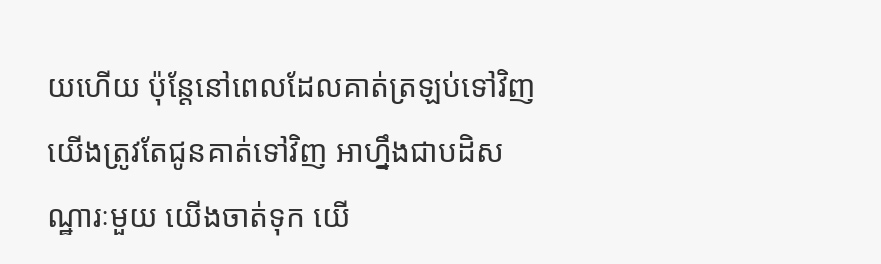យហើយ ប៉ុន្តែនៅពេលដែលគាត់ត្រឡប់ទៅវិញ យើងត្រូវតែជូនគាត់ទៅវិញ អាហ្នឹងជាបដិសណ្ឋារៈមួយ យើងចាត់ទុក យើ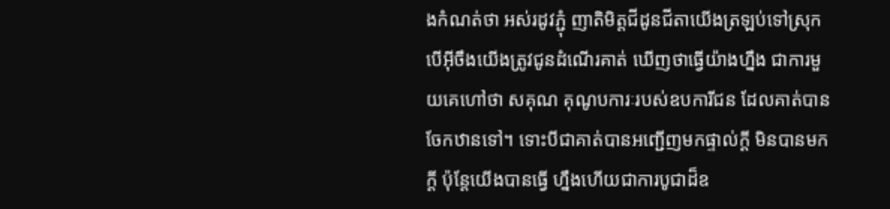ងកំណត់ថា អស់រដូវភ្ជុំ ញាតិមិត្តជីដូនជីតាយើងត្រឡប់ទៅស្រុក បើអ៊ីចឹងយើងត្រូវជូនដំណើរគាត់ ឃើញថាធ្វើយ៉ាងហ្នឹង ជាការមួយគេហៅថា សគុណ គុណូបការៈរបស់ឧបការីជន ដែលគាត់បានចែកឋានទៅ។ ទោះបីជាគាត់បានអញ្ជើញមកផ្ទាល់ក្ដី មិនបានមកក្ដី ប៉ុន្តែយើងបានធ្វើ ហ្នឹងហើយជាការបូជាដ៏ឧ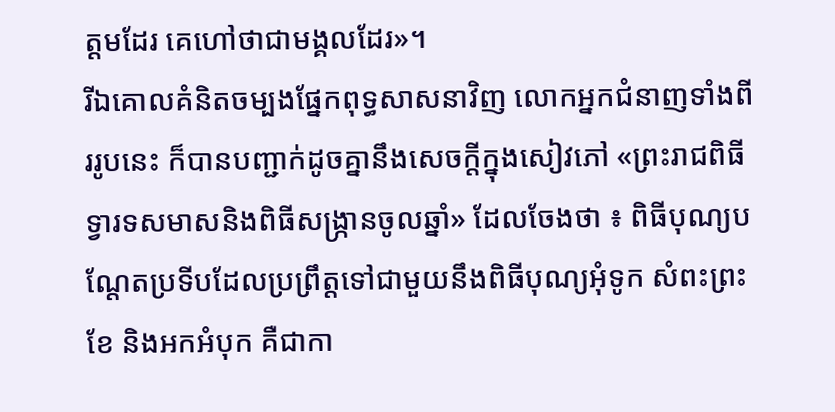ត្ដមដែរ គេហៅថាជាមង្គលដែរ»។
រីឯគោលគំនិតចម្បងផ្នែកពុទ្ធសាសនាវិញ លោកអ្នកជំនាញទាំងពីររូបនេះ ក៏បានបញ្ជាក់ដូចគ្នានឹងសេចក្តីក្នុងសៀវភៅ «ព្រះរាជពិធីទ្វារទសមាសនិងពិធីសង្ក្រានចូលឆ្នាំ» ដែលចែងថា ៖ ពិធីបុណ្យបណ្តែតប្រទីបដែលប្រព្រឹត្តទៅជាមួយនឹងពិធីបុណ្យអុំទូក សំពះព្រះខែ និងអកអំបុក គឺជាកា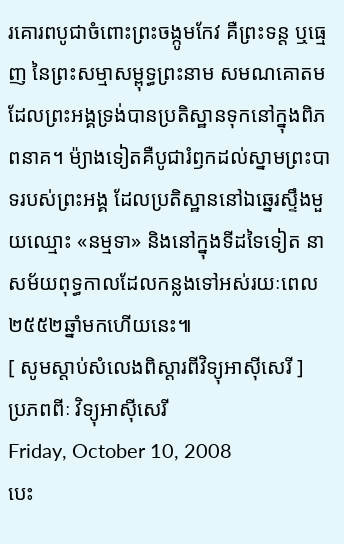រគោរពបូជាចំពោះព្រះចង្កូមកែវ គឺព្រះទន្ត ឬធ្មេញ នៃព្រះសម្មាសម្ពុទ្ធព្រះនាម សមណគោតម ដែលព្រះអង្គទ្រង់បានប្រតិស្ឋានទុកនៅក្នុងពិភពនាគ។ ម៉្យាងទៀតគឺបូជារំឭកដល់ស្នាមព្រះបាទរបស់ព្រះអង្គ ដែលប្រតិស្ឋាននៅឯឆ្នេរស្ទឹងមួយឈ្មោះ «នម្មទា» និងនៅក្នុងទីដទៃទៀត នាសម័យពុទ្ធកាលដែលកន្លងទៅអស់រយៈពេល ២៥៥២ឆ្នាំមកហើយនេះ៕
[ សូមស្តាប់សំលេងពិស្តារពីវិទ្យុអាស៊ីសេរី ]
ប្រភពពីៈ វិទ្យុអាស៊ីសេរី
Friday, October 10, 2008
បេះ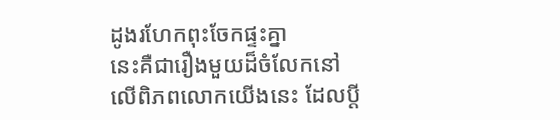ដូងរហែកពុះចែកផ្ទះគ្នា
នេះគឺជារឿងមួយដ៏ចំលែកនៅលើពិភពលោកយើងនេះ ដែលប្តី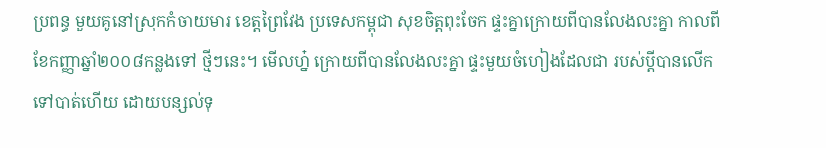ប្រពន្ធ មួយគូនៅស្រុកកំចាយមារ ខេត្តព្រៃវែង ប្រទេសកម្ពុជា សុខចិត្តពុះចែក ផ្ទះគ្នាក្រោយពីបានលែងលះគ្នា កាលពីខែកញ្ញាឆ្នាំ២០០៨កន្លងទៅ ថ្មីៗនេះ។ មើលហ្ន៎ ក្រោយពីបានលែងលះគ្នា ផ្ទះមួយចំហៀងដែលជា របស់ប្តីបានលើកទៅបាត់ហើយ ដោយបន្សល់ទុ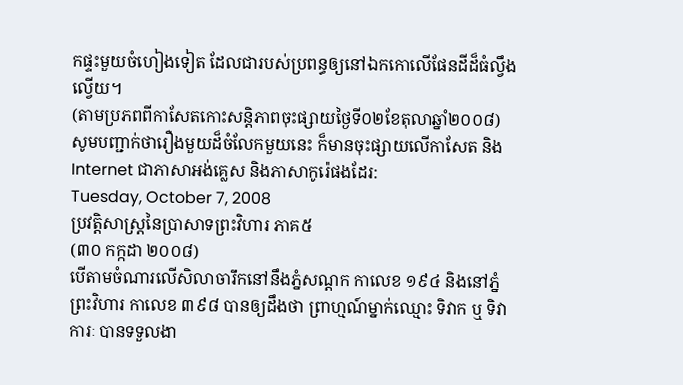កផ្ទះមួយចំហៀងទៀត ដែលជារបស់ប្រពន្ធឲ្យនៅឯកកោលើផែនដីដ៏ធំល្វឹងល្វើយ។
(តាមប្រភពពីកាសែតកោះសន្តិភាពចុះផ្សាយថ្ងៃទី០២ខែតុលាឆ្នាំ២០០៨)
សូមបញ្ជាក់ថារឿងមួយដ៏ចំលែកមួយនេះ ក៏មានចុះផ្សាយលើកាសែត និង Internet ជាភាសាអង់គ្លេស និងភាសាកូរ៉េផងដែរ:
Tuesday, October 7, 2008
ប្រវត្តិសាស្ត្រនៃប្រាសាទព្រះវិហារ ភាគ៥
(៣០ កក្កដា ២០០៨)
បើតាមចំណារលើសិលាចារឹកនៅនឹងភ្នំសណ្ដក កាលេខ ១៩៤ និងនៅភ្នំព្រះវិហារ កាលេខ ៣៩៨ បានឲ្យដឹងថា ព្រាហ្មណ៍ម្នាក់ឈ្មោះ ទិវាក ឬ ទិវាការៈ បានទទួលងា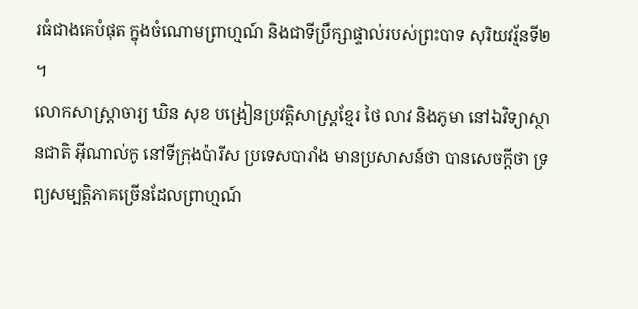រធំជាងគេបំផុត ក្នុងចំណោមព្រាហ្មណ៍ និងជាទីប្រឹក្សាផ្ទាល់របស់ព្រះបាទ សុរិយវរ្ម័នទី២ ។
លោកសាស្រ្តាចារ្យ ឃិន សុខ បង្រៀនប្រវត្តិសាស្រ្តខ្មែរ ថៃ លាវ និងភូមា នៅឯវិទ្យាស្ថានជាតិ អ៊ីណាល់កូ នៅទីក្រុងប៉ារីស ប្រទេសបារាំង មានប្រសាសន៍ថា បានសេចក្តីថា ទ្រព្យសម្បត្តិភាគច្រើនដែលព្រាហ្មណ៍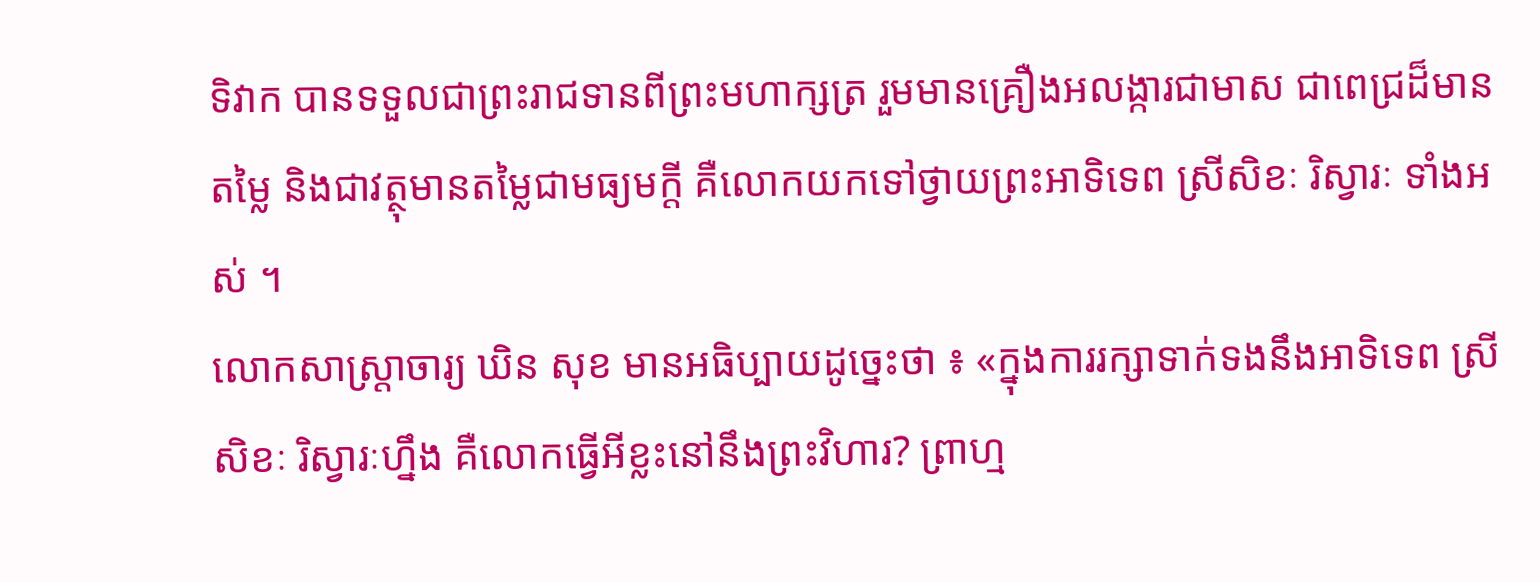ទិវាក បានទទួលជាព្រះរាជទានពីព្រះមហាក្សត្រ រួមមានគ្រឿងអលង្ការជាមាស ជាពេជ្រដ៏មានតម្លៃ និងជាវត្ថុមានតម្លៃជាមធ្យមក្តី គឺលោកយកទៅថ្វាយព្រះអាទិទេព ស្រីសិខៈ រិស្វារៈ ទាំងអស់ ។
លោកសាស្ត្រាចារ្យ ឃិន សុខ មានអធិប្បាយដូច្នេះថា ៖ «ក្នុងការរក្សាទាក់ទងនឹងអាទិទេព ស្រីសិខៈ រិស្វារៈហ្នឹង គឺលោកធ្វើអីខ្លះនៅនឹងព្រះវិហារ? ព្រាហ្ម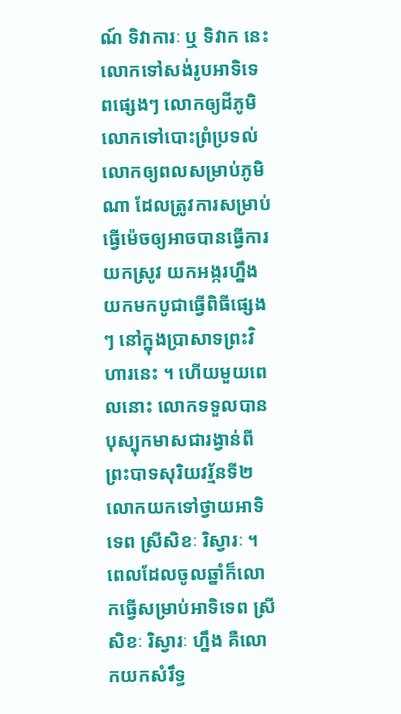ណ៍ ទិវាការៈ ឬ ទិវាក នេះ លោកទៅសង់រូបអាទិទេពផ្សេងៗ លោកឲ្យដីភូមិ លោកទៅបោះព្រំប្រទល់ លោកឲ្យពលសម្រាប់ភូមិណា ដែលត្រូវការសម្រាប់ធ្វើម៉េចឲ្យអាចបានធ្វើការ យកស្រូវ យកអង្ករហ្នឹង យកមកបូជាធ្វើពិធីផ្សេងៗ នៅក្នុងប្រាសាទព្រះវិហារនេះ ។ ហើយមួយពេលនោះ លោកទទួលបានបុស្បុកមាសជារង្វាន់ពីព្រះបាទសុរិយវរ្ម័នទី២ លោកយកទៅថ្វាយអាទិទេព ស្រីសិខៈ រិស្វារៈ ។ ពេលដែលចូលឆ្នាំក៏លោកធ្វើសម្រាប់អាទិទេព ស្រីសិខៈ រិស្វារៈ ហ្នឹង គឺលោកយកសំរឹទ្ធ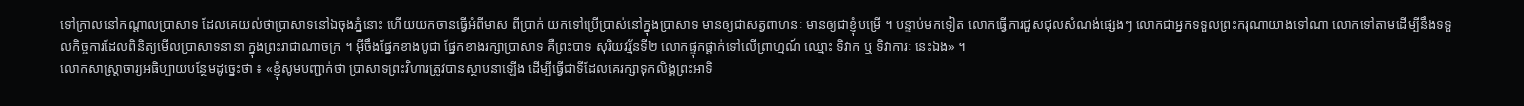ទៅក្រាលនៅកណ្តាលប្រាសាទ ដែលគេយល់ថាប្រាសាទនៅឯចុងភ្នំនោះ ហើយយកចានធ្វើអំពីមាស ពីប្រាក់ យកទៅប្រើប្រាស់នៅក្នុងប្រាសាទ មានឲ្យជាសត្វពាហនៈ មានឲ្យជាខ្ញុំបម្រើ ។ បន្ទាប់មកទៀត លោកធ្វើការជួសជុលសំណង់ផ្សេងៗ លោកជាអ្នកទទួលព្រះករុណាយាងទៅណា លោកទៅតាមដើម្បីនឹងទទួលកិច្ចការដែលពិនិត្យមើលប្រាសាទនានា ក្នុងព្រះរាជាណាចក្រ ។ អ៊ីចឹងផ្នែកខាងបូជា ផ្នែកខាងរក្សាប្រាសាទ គឺព្រះបាទ សុរិយវរ្ម័នទី២ លោកផ្ទុកផ្ដាក់ទៅលើព្រាហ្មណ៍ ឈ្មោះ ទិវាក ឬ ទិវាការៈ នេះឯង» ។
លោកសាស្ត្រាចារ្យអធិប្បាយបន្ថែមដូច្នេះថា ៖ «ខ្ញុំសូមបញ្ជាក់ថា ប្រាសាទព្រះវិហារត្រូវបានស្ថាបនាឡើង ដើម្បីធ្វើជាទីដែលគេរក្សាទុកលិង្គព្រះអាទិ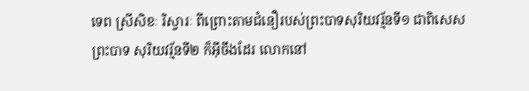ទេព ស្រីសិខៈ រិស្វារៈ ពីព្រោះតាមជំនឿរបស់ព្រះបាទសុរិយវរ្ម័នទី១ ជាពិសេសព្រះបាទ សុរិយវរ្ម័នទី២ ក៏អ៊ីចឹងដែរ លោកនៅ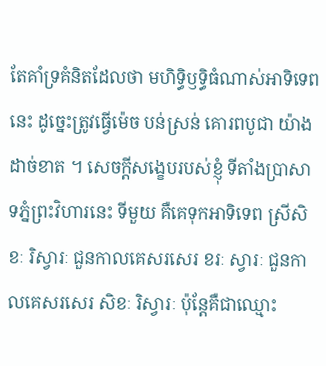តែគាំទ្រគំនិតដែលថា មហិទ្ធិឫទ្ធិធំណាស់អាទិទេពនេះ ដូច្នេះត្រូវធ្វើម៉េច បន់ស្រន់ គោរពបូជា យ៉ាងដាច់ខាត ។ សេចក្តីសង្ខេបរបស់ខ្ញុំ ទីតាំងប្រាសាទភ្នំព្រះវិហារនេះ ទីមួយ គឺគេទុកអាទិទេព ស្រីសិខៈ រិស្វារៈ ជួនកាលគេសរសេរ ខរៈ ស្វារៈ ជួនកាលគេសរសេរ សិខៈ រិស្វារៈ ប៉ុន្តែគឺជាឈ្មោះ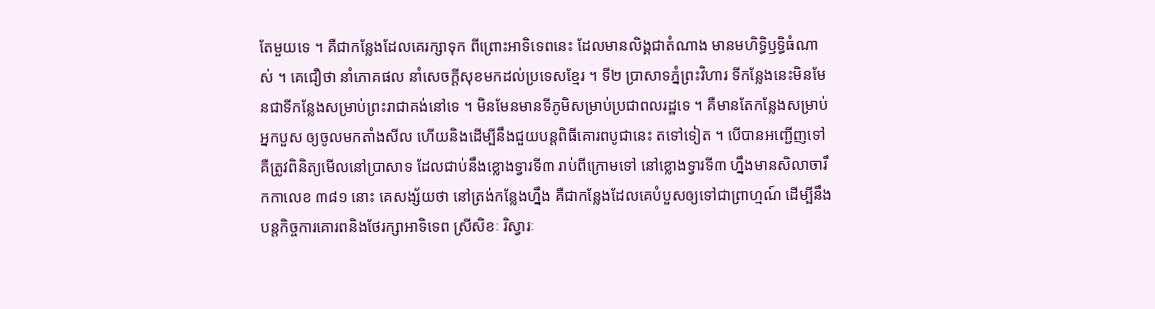តែមួយទេ ។ គឺជាកន្លែងដែលគេរក្សាទុក ពីព្រោះអាទិទេពនេះ ដែលមានលិង្គជាតំណាង មានមហិទ្ធិឫទ្ធិធំណាស់ ។ គេជឿថា នាំភោគផល នាំសេចក្តីសុខមកដល់ប្រទេសខ្មែរ ។ ទី២ ប្រាសាទភ្នំព្រះវិហារ ទីកន្លែងនេះមិនមែនជាទីកន្លែងសម្រាប់ព្រះរាជាគង់នៅទេ ។ មិនមែនមានទីភូមិសម្រាប់ប្រជាពលរដ្ឋទេ ។ គឺមានតែកន្លែងសម្រាប់អ្នកបួស ឲ្យចូលមកតាំងសីល ហើយនិងដើម្បីនឹងជួយបន្តពិធីគោរពបូជានេះ តទៅទៀត ។ បើបានអញ្ជើញទៅ គឺត្រូវពិនិត្យមើលនៅប្រាសាទ ដែលជាប់នឹងខ្លោងទ្វារទី៣ រាប់ពីក្រោមទៅ នៅខ្លោងទ្វារទី៣ ហ្នឹងមានសិលាចារឹកកាលេខ ៣៨១ នោះ គេសង្ស័យថា នៅត្រង់កន្លែងហ្នឹង គឺជាកន្លែងដែលគេបំបួសឲ្យទៅជាព្រាហ្មណ៍ ដើម្បីនឹងបន្តកិច្ចការគោរពនិងថែរក្សាអាទិទេព ស្រីសិខៈ រិស្វារៈ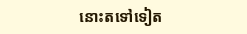នោះតទៅទៀត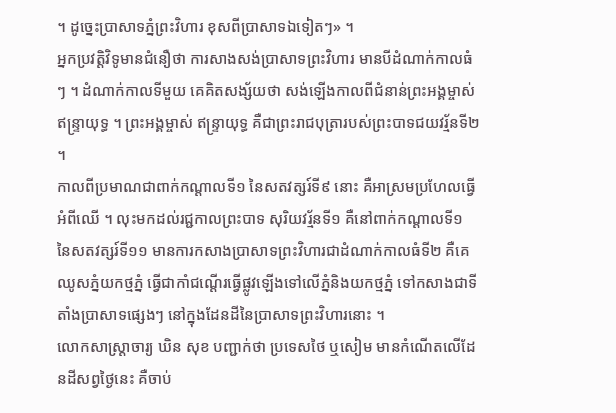។ ដូច្នេះប្រាសាទភ្នំព្រះវិហារ ខុសពីប្រាសាទឯទៀតៗ» ។
អ្នកប្រវត្តិវិទូមានជំនឿថា ការសាងសង់ប្រាសាទព្រះវិហារ មានបីដំណាក់កាលធំៗ ។ ដំណាក់កាលទីមួយ គេគិតសង្ស័យថា សង់ឡើងកាលពីជំនាន់ព្រះអង្គម្ចាស់ ឥន្រ្ទាយុទ្ធ ។ ព្រះអង្គម្ចាស់ ឥន្រ្ទាយុទ្ធ គឺជាព្រះរាជបុត្រារបស់ព្រះបាទជយវរ្ម័នទី២ ។
កាលពីប្រមាណជាពាក់កណ្តាលទី១ នៃសតវត្សរ៍ទី៩ នោះ គឺអាស្រមប្រហែលធ្វើអំពីឈើ ។ លុះមកដល់រជ្ជកាលព្រះបាទ សុរិយវរ្ម័នទី១ គឺនៅពាក់កណ្តាលទី១ នៃសតវត្សរ៍ទី១១ មានការកសាងប្រាសាទព្រះវិហារជាដំណាក់កាលធំទី២ គឺគេឈូសភ្នំយកថ្មភ្នំ ធ្វើជាកាំជណ្តើរធ្វើផ្លូវឡើងទៅលើភ្នំនិងយកថ្មភ្នំ ទៅកសាងជាទីតាំងប្រាសាទផ្សេងៗ នៅក្នុងដែនដីនៃប្រាសាទព្រះវិហារនោះ ។
លោកសាស្រ្តាចារ្យ ឃិន សុខ បញ្ជាក់ថា ប្រទេសថៃ ឬសៀម មានកំណើតលើដែនដីសព្វថ្ងៃនេះ គឺចាប់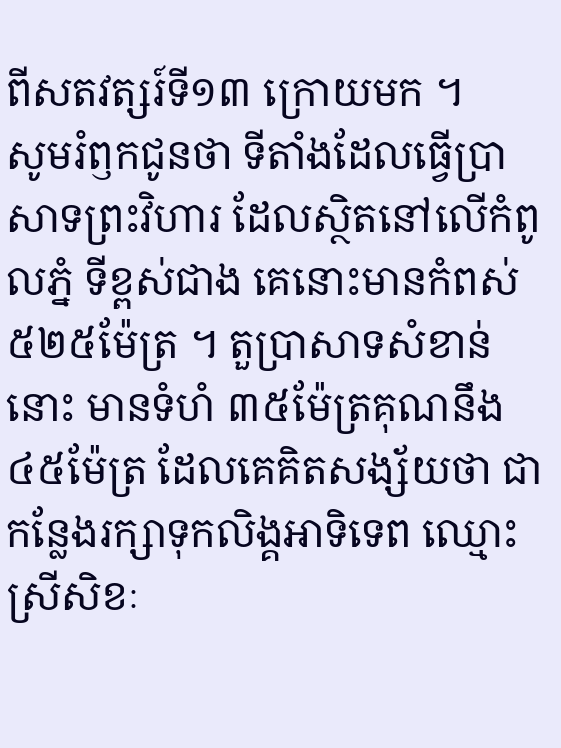ពីសតវត្សរ៍ទី១៣ ក្រោយមក ។
សូមរំឭកជូនថា ទីតាំងដែលធ្វើប្រាសាទព្រះវិហារ ដែលស្ថិតនៅលើកំពូលភ្នំ ទីខ្ពស់ជាង គេនោះមានកំពស់ ៥២៥ម៉ែត្រ ។ តួប្រាសាទសំខាន់នោះ មានទំហំ ៣៥ម៉ែត្រគុណនឹង ៤៥ម៉ែត្រ ដែលគេគិតសង្ស័យថា ជាកន្លែងរក្សាទុកលិង្គអាទិទេព ឈ្មោះ ស្រីសិខៈ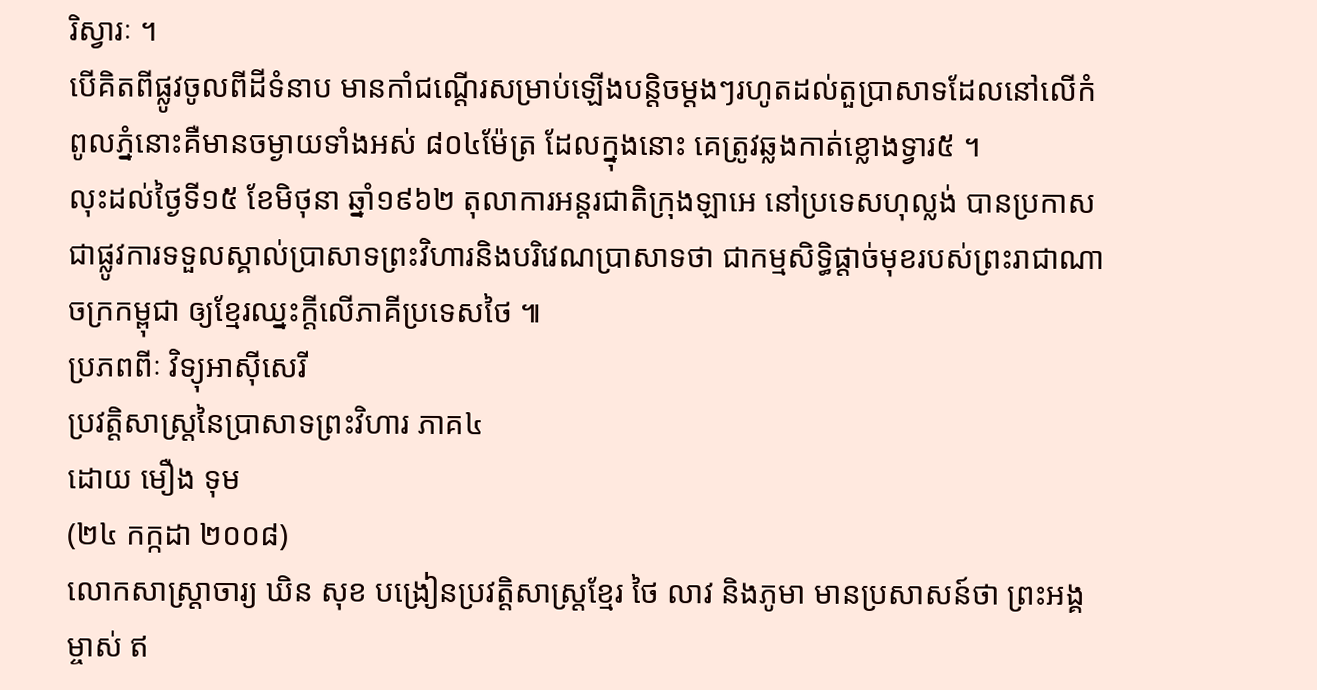រិស្វារៈ ។
បើគិតពីផ្លូវចូលពីដីទំនាប មានកាំជណ្តើរសម្រាប់ឡើងបន្តិចម្តងៗរហូតដល់តួប្រាសាទដែលនៅលើកំពូលភ្នំនោះគឺមានចម្ងាយទាំងអស់ ៨០៤ម៉ែត្រ ដែលក្នុងនោះ គេត្រូវឆ្លងកាត់ខ្លោងទ្វារ៥ ។
លុះដល់ថ្ងៃទី១៥ ខែមិថុនា ឆ្នាំ១៩៦២ តុលាការអន្តរជាតិក្រុងឡាអេ នៅប្រទេសហុល្លង់ បានប្រកាសជាផ្លូវការទទួលស្គាល់ប្រាសាទព្រះវិហារនិងបរិវេណប្រាសាទថា ជាកម្មសិទ្ធិផ្តាច់មុខរបស់ព្រះរាជាណាចក្រកម្ពុជា ឲ្យខ្មែរឈ្នះក្តីលើភាគីប្រទេសថៃ ៕
ប្រភពពីៈ វិទ្យុអាស៊ីសេរី
ប្រវត្តិសាស្ត្រនៃប្រាសាទព្រះវិហារ ភាគ៤
ដោយ មឿង ទុម
(២៤ កក្កដា ២០០៨)
លោកសាស្រ្តាចារ្យ ឃិន សុខ បង្រៀនប្រវត្តិសាស្រ្តខ្មែរ ថៃ លាវ និងភូមា មានប្រសាសន៍ថា ព្រះអង្គម្ចាស់ ឥ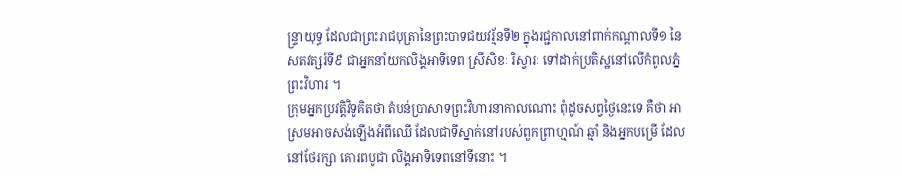ន្រ្ទាយុទ្ធ ដែលជាព្រះរាជបុត្រានៃព្រះបាទជយវរ្ម័នទី២ ក្នុងរជ្ជកាលនៅពាក់កណ្តាលទី១ នៃសតវត្សរ៍ទី៩ ជាអ្នកនាំយកលិង្គអាទិទេព ស្រីសិខៈ រិស្វារៈ ទៅដាក់ប្រតិស្ឋនៅលើកំពូលភ្នំព្រះវិហារ ។
ក្រុមអ្នកប្រវត្តិវិទូគិតថា តំបន់ប្រាសាទព្រះវិហារនាកាលណោះ ពុំដូចសព្វថ្ងៃនេះទេ គឺថា អាស្រមអាចសង់ឡើងអំពីឈើ ដែលជាទីស្នាក់នៅរបស់ពួកព្រាហ្មណ៍ ឆ្មាំ និងអ្នកបម្រើ ដែលនៅថែរក្សា គោរពបូជា លិង្គអាទិទេពនៅទីនោះ ។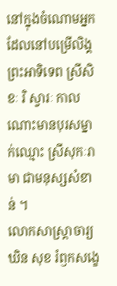នៅក្នុងចំណោមអ្នកដែលនៅបម្រើលិង្គព្រះអាទិទេព ស្រីសិខៈ រិ ស្វារៈ កាលណោះមានបុរសម្នាក់ឈ្មោះ ស្រីសុកៈរាមា ជាមនុស្សសំខាន់ ។
លោកសាស្រ្តាចារ្យ ឃិន សុខ រំឭកសង្ខេ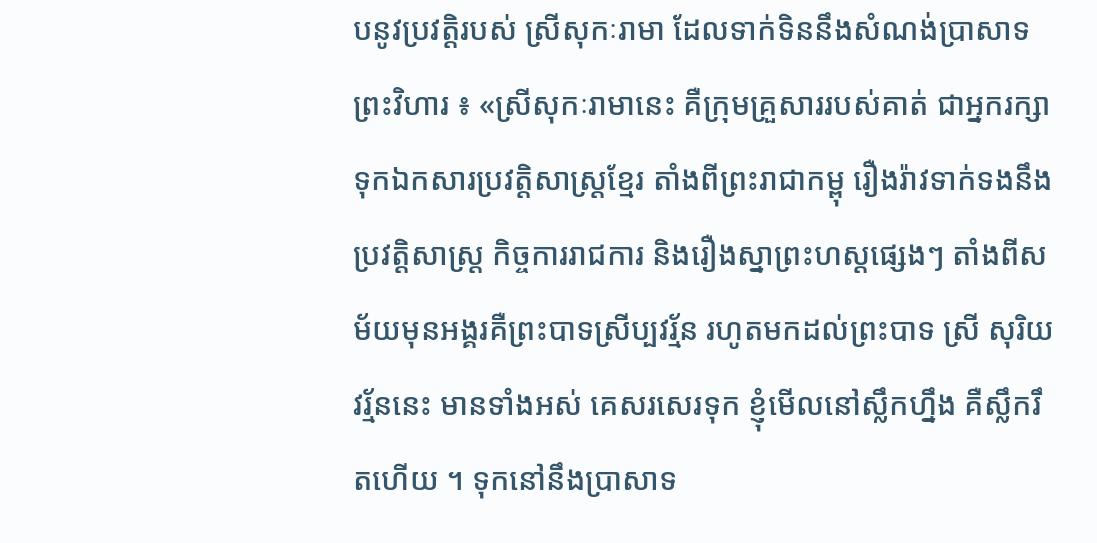បនូវប្រវត្តិរបស់ ស្រីសុកៈរាមា ដែលទាក់ទិននឹងសំណង់ប្រាសាទព្រះវិហារ ៖ «ស្រីសុកៈរាមានេះ គឺក្រុមគ្រួសាររបស់គាត់ ជាអ្នករក្សាទុកឯកសារប្រវត្តិសាស្រ្តខ្មែរ តាំងពីព្រះរាជាកម្ពុ រឿងរ៉ាវទាក់ទងនឹងប្រវត្តិសាស្ត្រ កិច្ចការរាជការ និងរឿងស្នាព្រះហស្តផ្សេងៗ តាំងពីសម័យមុនអង្គរគឺព្រះបាទស្រីប្បវរ័្មន រហូតមកដល់ព្រះបាទ ស្រី សុរិយវរ័្មននេះ មានទាំងអស់ គេសរសេរទុក ខ្ញុំមើលនៅស្លឹកហ្នឹង គឺស្លឹករឹតហើយ ។ ទុកនៅនឹងប្រាសាទ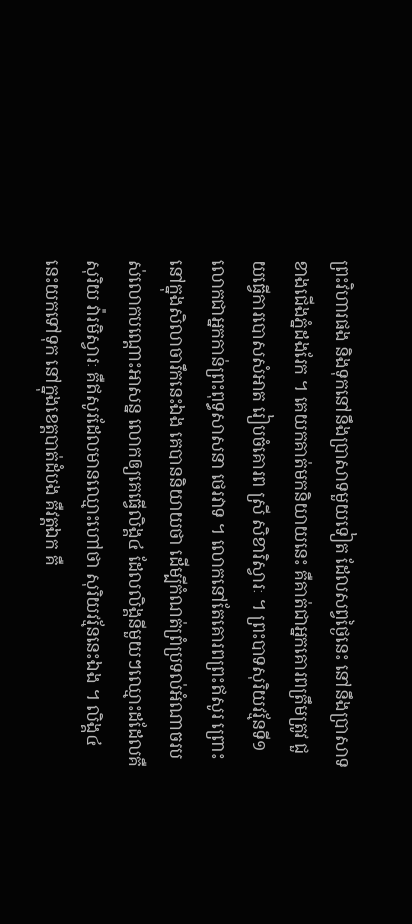ព្រះវិហារផង និងទុកនៅនឹងប្រាសាទមួយទៀត ដែលសព្វថ្ងៃនេះ នៅនឹងប្រាសាទខាងជើងភ្នំដងរែក ។ គេយកគាត់មកនិយាយនេះ គឺគាត់ជាអ្នកគោរពត្រឹមត្រូវ ជួយធ្វើការបោសសំអាត រៀបចំគោរព ស្រី សិខារិស្វារៈ ។ ព្រះបាទសុរិយវរ្ម័នទី១ លោកជាអ្នកកាន់ព្រះពុទ្ធសាសនា ថេរវាទ ។ លោកនៅតែគោរពព្រះឥសូរ ព្រោះនៅក្នុងសិលាចារឹកនេះឯង គេបាននិយាយថា ដើម្បីកំណត់ព្រំប្រទល់អំណាចរបស់លោកបណ្តោះអាសន្ន លោកឲ្យគេធ្វើលិង្គ៤ ដែលលិង្គនីមួយៗឈ្មោះដដែលគឺ សុរិយ វ៉ារមិស្វារៈ គឺឥសូរដែលមានឈ្មោះហៅថា សុរិយវរ្ម័ននេះឯង ។ លិង្គ៤នេះយកទៅទុក នៅក្នុងខេត្តបាត់ដំបង គឺវត្តឯក គឺ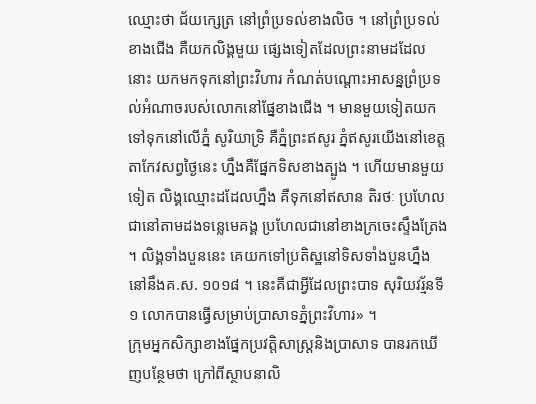ឈ្មោះថា ជ័យក្សេត្រ នៅព្រំប្រទល់ខាងលិច ។ នៅព្រំប្រទល់ខាងជើង គឺយកលិង្គមួយ ផ្សេងទៀតដែលព្រះនាមដដែលនោះ យកមកទុកនៅព្រះវិហារ កំណត់បណ្តោះអាសន្នព្រំប្រទល់អំណាចរបស់លោកនៅផ្នែខាងជើង ។ មានមួយទៀតយកទៅទុកនៅលើភ្នំ សូរិយាទ្រិ គឺភ្នំព្រះឥសូរ ភ្នំឥសូរយើងនៅខេត្តតាកែវសព្វថ្ងៃនេះ ហ្នឹងគឺផ្នែកទិសខាងត្បូង ។ ហើយមានមួយទៀត លិង្គឈ្មោះដដែលហ្នឹង គឺទុកនៅឥសាន តិរថៈ ប្រហែលជានៅតាមដងទន្លេមេគង្គ ប្រហែលជានៅខាងក្រចេះស្ទឹងត្រែង ។ លិង្គទាំងបួននេះ គេយកទៅប្រតិស្ឋនៅទិសទាំងបួនហ្នឹង នៅនឹងគ.ស. ១០១៨ ។ នេះគឺជាអ្វីដែលព្រះបាទ សុរិយវរ្ម័នទី១ លោកបានធ្វើសម្រាប់ប្រាសាទភ្នំព្រះវិហារ» ។
ក្រុមអ្នកសិក្សាខាងផ្នែកប្រវត្តិសាស្ត្រនិងប្រាសាទ បានរកឃើញបន្ថែមថា ក្រៅពីស្ថាបនាលិ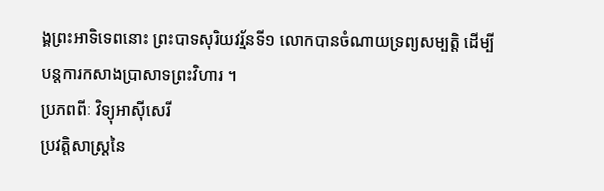ង្គព្រះអាទិទេពនោះ ព្រះបាទសុរិយវរ្ម័នទី១ លោកបានចំណាយទ្រព្យសម្បតិ្ត ដើម្បីបន្តការកសាងប្រាសាទព្រះវិហារ ។
ប្រភពពីៈ វិទ្យុអាស៊ីសេរី
ប្រវត្តិសាស្ត្រនៃ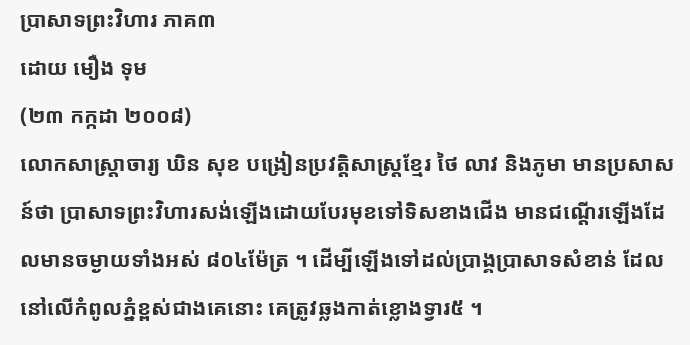ប្រាសាទព្រះវិហារ ភាគ៣
ដោយ មឿង ទុម
(២៣ កក្កដា ២០០៨)
លោកសាស្រ្តាចារ្យ ឃិន សុខ បង្រៀនប្រវត្តិសាស្រ្តខ្មែរ ថៃ លាវ និងភូមា មានប្រសាសន៍ថា ប្រាសាទព្រះវិហារសង់ឡើងដោយបែរមុខទៅទិសខាងជើង មានជណ្តើរឡើងដែលមានចម្ងាយទាំងអស់ ៨០៤ម៉ែត្រ ។ ដើម្បីឡើងទៅដល់ប្រាង្គប្រាសាទសំខាន់ ដែលនៅលើកំពូលភ្នំខ្ពស់ជាងគេនោះ គេត្រូវឆ្លងកាត់ខ្លោងទ្វារ៥ ។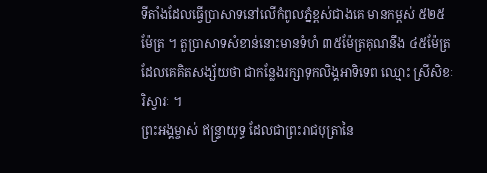ទីតាំងដែលធ្វើប្រាសាទនៅលើកំពូលភ្នំខ្ពស់ជាងគេ មានកម្ពស់ ៥២៥ម៉ែត្រ ។ តួប្រាសាទសំខាន់នោះមានទំហំ ៣៥ម៉ែត្រគុណនឹង ៤៥ម៉ែត្រ ដែលគេគិតសង្ស័យថា ជាកន្លែងរក្សាទុកលិង្គអាទិទេព ឈ្មោះ ស្រីសិខៈ រិស្វារៈ ។
ព្រះអង្គម្ចាស់ ឥន្រ្ទាយុទ្ធ ដែលជាព្រះរាជបុត្រានៃ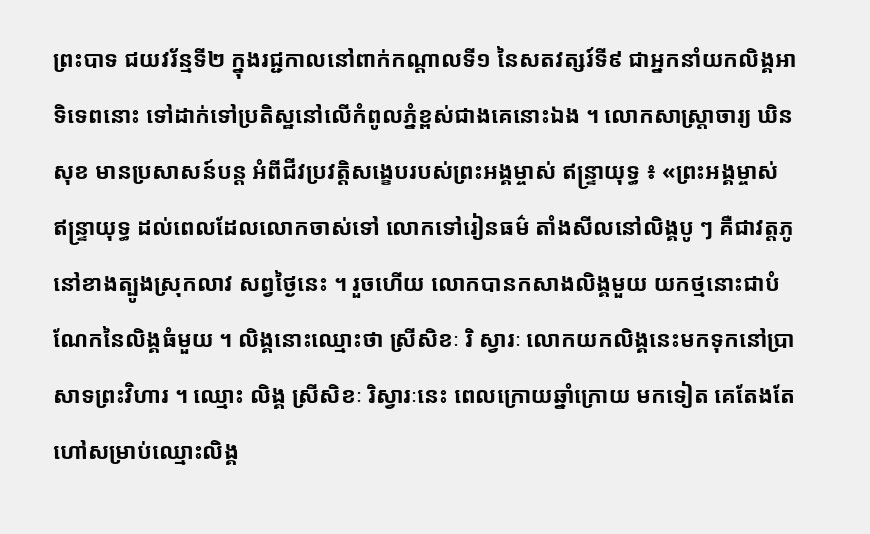ព្រះបាទ ជយវរ័ន្មទី២ ក្នុងរជ្ជកាលនៅពាក់កណ្តាលទី១ នៃសតវត្សរ៍ទី៩ ជាអ្នកនាំយកលិង្គអាទិទេពនោះ ទៅដាក់ទៅប្រតិស្ឋនៅលើកំពូលភ្នំខ្ពស់ជាងគេនោះឯង ។ លោកសាស្រ្តាចារ្យ ឃិន សុខ មានប្រសាសន៍បន្ត អំពីជីវប្រវត្តិសង្ខេបរបស់ព្រះអង្គម្ចាស់ ឥន្រ្ទាយុទ្ធ ៖ «ព្រះអង្គម្ចាស់ ឥន្រ្ទាយុទ្ធ ដល់ពេលដែលលោកចាស់ទៅ លោកទៅរៀនធម៌ តាំងសីលនៅលិង្គបូ ៗ គឺជាវត្តភូ នៅខាងត្បូងស្រុកលាវ សព្វថ្ងៃនេះ ។ រួចហើយ លោកបានកសាងលិង្គមួយ យកថ្មនោះជាបំណែកនៃលិង្គធំមួយ ។ លិង្គនោះឈ្មោះថា ស្រីសិខៈ រិ ស្វារៈ លោកយកលិង្គនេះមកទុកនៅប្រាសាទព្រះវិហារ ។ ឈ្មោះ លិង្គ ស្រីសិខៈ រិស្វារៈនេះ ពេលក្រោយឆ្នាំក្រោយ មកទៀត គេតែងតែហៅសម្រាប់ឈ្មោះលិង្គ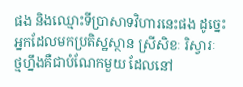ផង និងឈ្មោះទីប្រាសាទវិហារនេះផង ដូច្នេះអ្នកដែលមកប្រតិស្ឋស្ថាន ស្រីសិខៈ រិស្វារៈ ថ្មហ្នឹងគឺជាបំណែកមួយ ដែលនៅ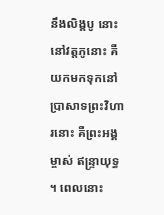នឹងលិង្គបូ នោះ នៅវត្តភូនោះ គឺយកមកទុកនៅប្រាសាទព្រះវិហារនោះ គឺព្រះអង្គម្ចាស់ ឥន្រ្ទាយុទ្ធ ។ ពេលនោះ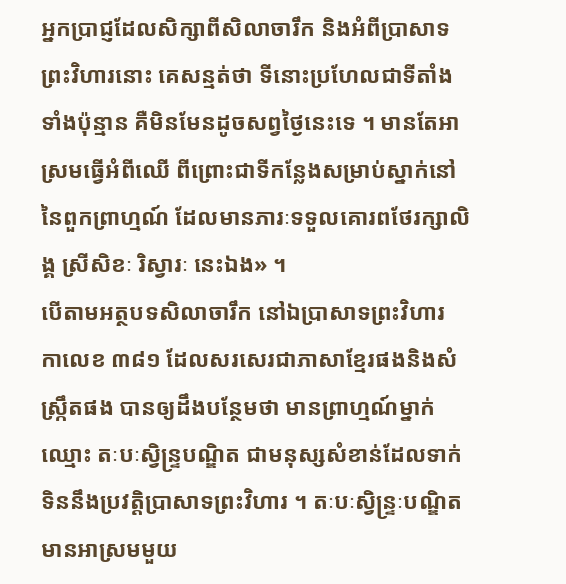អ្នកប្រាជ្ញដែលសិក្សាពីសិលាចារឹក និងអំពីប្រាសាទព្រះវិហារនោះ គេសន្មត់ថា ទីនោះប្រហែលជាទីតាំងទាំងប៉ុន្មាន គឺមិនមែនដូចសព្វថ្ងៃនេះទេ ។ មានតែអាស្រមធ្វើអំពីឈើ ពីព្រោះជាទីកន្លែងសម្រាប់ស្នាក់នៅនៃពួកព្រាហ្មណ៍ ដែលមានភារៈទទួលគោរពថែរក្សាលិង្គ ស្រីសិខៈ រិស្វារៈ នេះឯង» ។
បើតាមអត្ថបទសិលាចារឹក នៅឯប្រាសាទព្រះវិហារ កាលេខ ៣៨១ ដែលសរសេរជាភាសាខ្មែរផងនិងសំស្រ្កឹតផង បានឲ្យដឹងបន្ថែមថា មានព្រាហ្មណ៍ម្នាក់ឈ្មោះ តៈបៈស្វិន្រ្ទបណ្ឌិត ជាមនុស្សសំខាន់ដែលទាក់ទិននឹងប្រវតិ្តប្រាសាទព្រះវិហារ ។ តៈបៈស្វិន្រ្ទៈបណ្ឌិត មានអាស្រមមួយ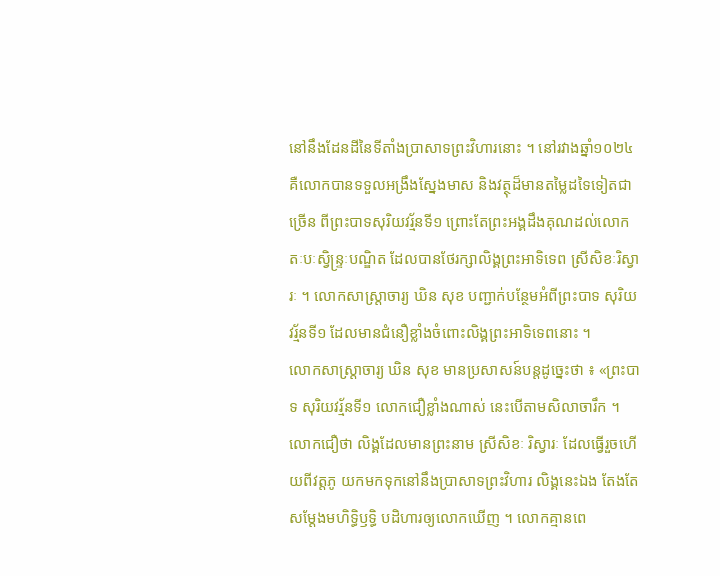នៅនឹងដែនដីនៃទីតាំងប្រាសាទព្រះវិហារនោះ ។ នៅរវាងឆ្នាំ១០២៤ គឺលោកបានទទួលអង្រឹងស្នែងមាស និងវត្ថុដ៏មានតម្លៃដទៃទៀតជាច្រើន ពីព្រះបាទសុរិយវរ្ម័នទី១ ព្រោះតែព្រះអង្គដឹងគុណដល់លោក តៈបៈស្វិន្រ្ទៈបណ្ឌិត ដែលបានថែរក្សាលិង្គព្រះអាទិទេព ស្រីសិខៈរិស្វារៈ ។ លោកសាស្រ្តាចារ្យ ឃិន សុខ បញ្ជាក់បន្ថែមអំពីព្រះបាទ សុរិយវរ្ម័នទី១ ដែលមានជំនឿខ្លាំងចំពោះលិង្គព្រះអាទិទេពនោះ ។
លោកសាស្ត្រាចារ្យ ឃិន សុខ មានប្រសាសន៍បន្តដូច្នេះថា ៖ «ព្រះបាទ សុរិយវរ្ម័នទី១ លោកជឿខ្លាំងណាស់ នេះបើតាមសិលាចារឹក ។ លោកជឿថា លិង្គដែលមានព្រះនាម ស្រីសិខៈ រិស្វារៈ ដែលធ្វើរួចហើយពីវត្តភូ យកមកទុកនៅនឹងប្រាសាទព្រះវិហារ លិង្គនេះឯង តែងតែសម្តែងមហិទ្ធិឫទ្ធិ បដិហារឲ្យលោកឃើញ ។ លោកគ្មានពេ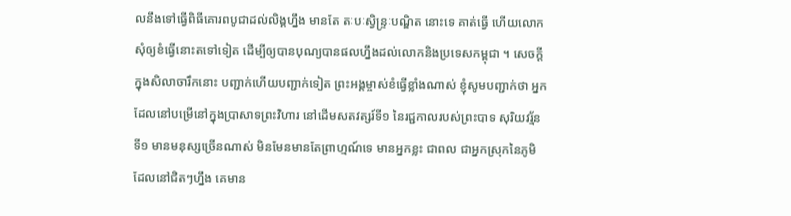លនឹងទៅធ្វើពិធីគោរពបូជាដល់លិង្គហ្នឹង មានតែ តៈបៈស្វិន្រ្ទៈបណ្ឌិត នោះទេ គាត់ធ្វើ ហើយលោកសុំឲ្យខំធ្វើនោះតទៅទៀត ដើម្បីឲ្យបានបុណ្យបានផលហ្នឹងដល់លោកនិងប្រទេសកម្ពុជា ។ សេចក្តីក្នុងសិលាចារឹកនោះ បញ្ជាក់ហើយបញ្ជាក់ទៀត ព្រះអង្គម្ចាស់ខំធ្វើខ្លាំងណាស់ ខ្ញុំសូមបញ្ជាក់ថា អ្នកដែលនៅបម្រើនៅក្នុងប្រាសាទព្រះវិហារ នៅដើមសតវត្សរ៍ទី១ នៃរជ្ជកាលរបស់ព្រះបាទ សុរិយវរ្ម័នទី១ មានមនុស្សច្រើនណាស់ មិនមែនមានតែព្រាហ្មណ៍ទេ មានអ្នកខ្លះ ជាពល ជាអ្នកស្រុកនៃភូមិដែលនៅជិតៗហ្នឹង គេមាន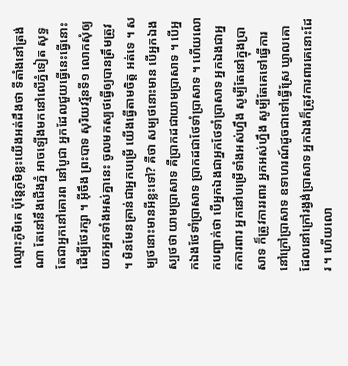ឈ្មោះភូមិគេ ប៉ុន្តែភូមិខ្លះយើងអត់ដឹងថា ទីតាំងនៅត្រង់ណា តែនៅនឹងជើងភ្នំ អាចឡើងមកនៅលើភ្នំទៀត សុទ្ធតែជាអ្នកនៅគោរព នៅបូជា អ្នកដែលជួយធ្វើនេះធ្វើនោះ ដើម្បីថែរក្សា ។ អ៊ីចឹង ព្រះបាទ សុរិយវរ្ម័នទី១ លោកសុំឲ្យយកអ្នកទាំងអស់គ្នានេះ ចូលមកស្បថធ្វើឲ្យបានត្រឹមត្រូវ ។ មិនមែនគ្រាន់ជាអ្នកបម្រើ យើងធ្វើតាមចិត្ត អត់ទេ ។ សម្បថនោះមានអីខ្លះទៅ? គឺថា សម្បថនោះមាន បើអ្នកឯងស្បថថា យាមប្រាសាទ គឺប្រាកដជាយាមប្រាសាទ ។ បើអ្នកឯងថែទាំប្រាសាទ ប្រាកដជាថែទាំប្រាសាទ ។ ហើយលោកបញ្ជាក់ថា បើអ្នកឯងជាអ្នកថែទាំប្រាសាទ អ្នកឯងជាអ្នកការពារ អ្នកនៅបម្រើទាំងអស់ហ្នឹង សូម្បីតែនៅក្នុងប្រាសាទ ក៏ត្រូវការរពារ អ្នកអស់ហ្នឹង សូម្បីតែគេទៅធ្វើការនៅក្រៅប្រាសាទ ឧទាហរណ៍ដូចជាទៅធ្វើស្រែ ឃ្វាលគោ ដែលនៅក្រៅរង្វង់ប្រាសាទ អ្នកឯងក៏ត្រូវការពារគេនោះដែរ ។ ហើយលោ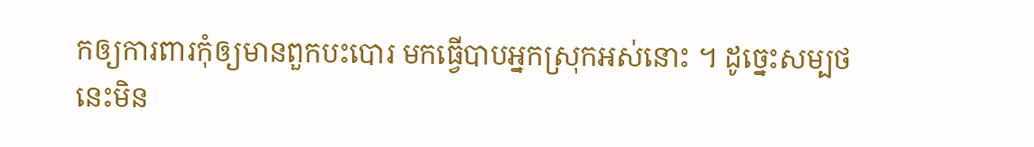កឲ្យការពារកុំឲ្យមានពួកបះបោរ មកធ្វើបាបអ្នកស្រុកអស់នោះ ។ ដូច្នេះសម្បថនេះមិន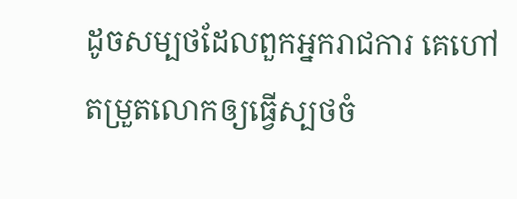ដូចសម្បថដែលពួកអ្នករាជការ គេហៅតម្រួតលោកឲ្យធ្វើស្បថចំ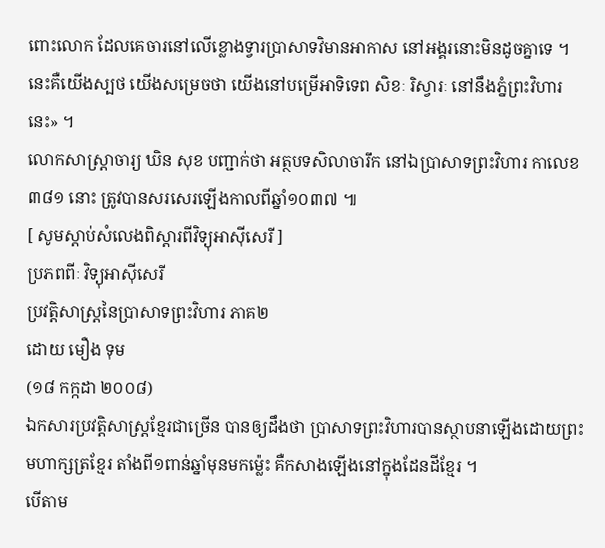ពោះលោក ដែលគេចារនៅលើខ្លោងទ្វារប្រាសាទវិមានអាកាស នៅអង្គរនោះមិនដូចគ្នាទេ ។ នេះគឺយើងស្បថ យើងសម្រេចថា យើងនៅបម្រើអាទិទេព សិខៈ រិស្វារៈ នៅនឹងភ្នំព្រះវិហារនេះ» ។
លោកសាស្រ្តាចារ្យ ឃិន សុខ បញ្ជាក់ថា អត្ថបទសិលាចារឹក នៅឯប្រាសាទព្រះវិហារ កាលេខ ៣៨១ នោះ ត្រូវបានសរសេរឡើងកាលពីឆ្នាំ១០៣៧ ៕
[ សូមស្តាប់សំលេងពិស្តារពីវិទ្យុអាស៊ីសេរី ]
ប្រភពពីៈ វិទ្យុអាស៊ីសេរី
ប្រវត្តិសាស្ត្រនៃប្រាសាទព្រះវិហារ ភាគ២
ដោយ មឿង ទុម
(១៨ កក្កដា ២០០៨)
ឯកសារប្រវត្តិសាស្រ្តខ្មែរជាច្រើន បានឲ្យដឹងថា ប្រាសាទព្រះវិហារបានស្ថាបនាឡើងដោយព្រះមហាក្សត្រខ្មែរ តាំងពី១ពាន់ឆ្នាំមុនមកម្ល៉េះ គឺកសាងឡើងនៅក្នុងដែនដីខ្មែរ ។
បើតាម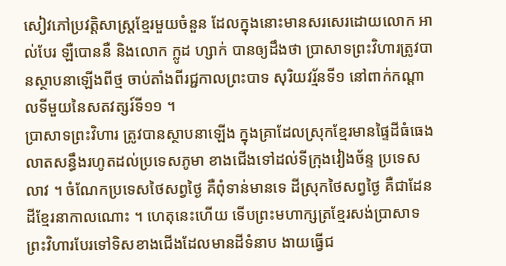សៀវភៅប្រវត្តិសាស្រ្តខ្មែរមួយចំនួន ដែលក្នុងនោះមានសរសេរដោយលោក អាល់បែរ ឡឺបោននឺ និងលោក ក្លូដ ហ្សាក់ បានឲ្យដឹងថា ប្រាសាទព្រះវិហារត្រូវបានស្ថាបនាឡើងពីថ្ម ចាប់តាំងពីរជ្ជកាលព្រះបាទ សុរិយវរ្ម័នទី១ នៅពាក់កណ្តាលទីមួយនៃសតវត្សរ៍ទី១១ ។
ប្រាសាទព្រះវិហារ ត្រូវបានស្ថាបនាឡើង ក្នុងគ្រាដែលស្រុកខ្មែរមានផ្ទៃដីធំធេងលាតសន្ធឹងរហូតដល់ប្រទេសភូមា ខាងជើងទៅដល់ទីក្រុងវៀងច័ន្ទ ប្រទេសលាវ ។ ចំណែកប្រទេសថៃសព្វថ្ងៃ គឺពុំទាន់មានទេ ដីស្រុកថៃសព្វថ្ងៃ គឺជាដែនដីខ្មែរនាកាលណោះ ។ ហេតុនេះហើយ ទើបព្រះមហាក្សត្រខ្មែរសង់ប្រាសាទព្រះវិហារបែរទៅទិសខាងជើងដែលមានដីទំនាប ងាយធ្វើជ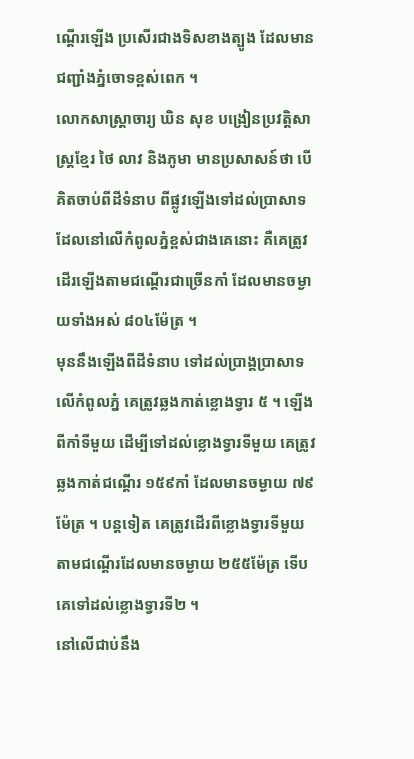ណ្តើរឡើង ប្រសើរជាងទិសខាងត្បូង ដែលមានជញ្ជាំងភ្នំចោទខ្ពស់ពេក ។
លោកសាស្រ្តាចារ្យ ឃិន សុខ បង្រៀនប្រវត្តិសាស្រ្តខ្មែរ ថៃ លាវ និងភូមា មានប្រសាសន៍ថា បើគិតចាប់ពីដីទំនាប ពីផ្លូវឡើងទៅដល់ប្រាសាទដែលនៅលើកំពូលភ្នំខ្ពស់ជាងគេនោះ គឺគេត្រូវដើរឡើងតាមជណ្តើរជាច្រើនកាំ ដែលមានចម្ងាយទាំងអស់ ៨០៤ម៉ែត្រ ។
មុននឹងឡើងពីដីទំនាប ទៅដល់ប្រាង្គប្រាសាទលើកំពូលភ្នំ គេត្រូវឆ្លងកាត់ខ្លោងទ្វារ ៥ ។ ឡើងពីកាំទីមួយ ដើម្បីទៅដល់ខ្លោងទ្វារទីមួយ គេត្រូវឆ្លងកាត់ជណ្តើរ ១៥៩កាំ ដែលមានចម្ងាយ ៧៩ម៉ែត្រ ។ បន្តទៀត គេត្រូវដើរពីខ្លោងទ្វារទីមួយ តាមជណ្តើរដែលមានចម្ងាយ ២៥៥ម៉ែត្រ ទើបគេទៅដល់ខ្លោងទ្វារទី២ ។
នៅលើជាប់នឹង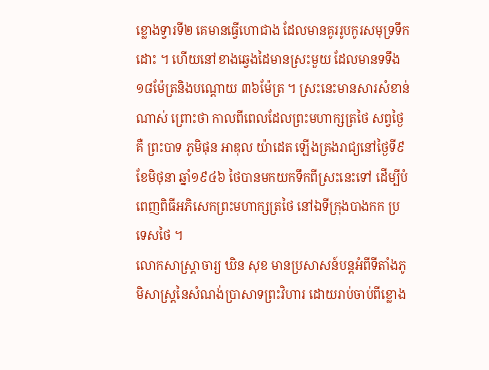ខ្លោងទ្វារទី២ គេមានធ្វើហោជាង ដែលមានគូររូបកូរសមុទ្រទឹកដោះ ។ ហើយនៅខាងឆ្វេងដៃមានស្រះមួយ ដែលមានទទឹង ១៨ម៉ែត្រនិងបណ្តោយ ៣៦ម៉ែត្រ ។ ស្រះនេះមានសារសំខាន់ណាស់ ព្រោះថា កាលពីពេលដែលព្រះមហាក្សត្រថៃ សព្វថ្ងៃគឺ ព្រះបាទ ភូមិផុន អាឌុល យ៉ាដេត ឡើងគ្រងរាជ្យនៅថ្ងៃទី៩ ខែមិថុនា ឆ្នាំ១៩៤៦ ថៃបានមកយកទឹកពីស្រះនេះទៅ ដើម្បីបំពេញពិធីអភិសេកព្រះមហាក្សត្រថៃ នៅឯទីក្រុងបាងកក ប្រទេសថៃ ។
លោកសាស្រ្តាចារ្យ ឃិន សុខ មានប្រសាសន៍បន្តអំពីទីតាំងភូមិសាស្រ្តនៃសំណង់ប្រាសាទព្រះវិហារ ដោយរាប់ចាប់ពីខ្លោង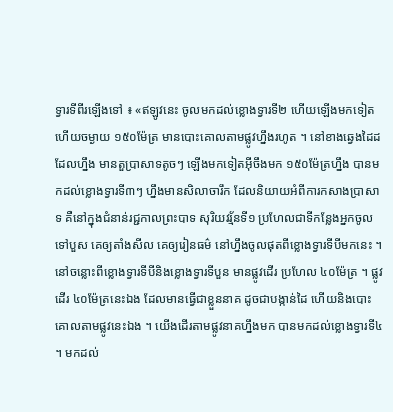ទ្វារទីពីរឡើងទៅ ៖ «ឥឡូវនេះ ចូលមកដល់ខ្លោងទ្វារទី២ ហើយឡើងមកទៀត ហើយចម្ងាយ ១៥០ម៉ែត្រ មានបោះគោលតាមផ្លូវហ្នឹងរហូត ។ នៅខាងឆ្វេងដៃដដែលហ្នឹង មានតួប្រាសាទតូចៗ ឡើងមកទៀតអ៊ីចឹងមក ១៥០ម៉ែត្រហ្នឹង បានមកដល់ខ្លោងទ្វារទី៣ៗ ហ្នឹងមានសិលាចារឹក ដែលនិយាយអំពីការកសាងប្រាសាទ គឺនៅក្នុងជំនាន់រជ្ជកាលព្រះបាទ សុរិយវរ្ម័នទី១ ប្រហែលជាទីកន្លែងអ្នកចូលទៅបួស គេឲ្យតាំងសីល គេឲ្យរៀនធម៌ នៅហ្នឹងចូលផុតពីខ្លោងទ្វារទីបីមកនេះ ។ នៅចន្លោះពីខ្លោងទ្វារទីបីនិងខ្លោងទ្វារទីបួន មានផ្លូវដើរ ប្រហែល ៤០ម៉ែត្រ ។ ផ្លូវដើរ ៤០ម៉ែត្រនេះឯង ដែលមានធ្វើជាខ្លួននាគ ដូចជាបង្កាន់ដៃ ហើយនិងបោះគោលតាមផ្លូវនេះឯង ។ យើងដើរតាមផ្លូវនាគហ្នឹងមក បានមកដល់ខ្លោងទ្វារទី៤ ។ មកដល់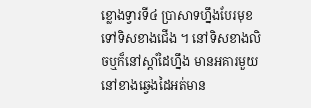ខ្លោងទ្វារទី៤ ប្រាសាទហ្នឹងបែរមុខទៅទិសខាងជើង ។ នៅទិសខាងលិចឬក៏នៅស្តាំដៃហ្នឹង មានអគារមួយ នៅខាងឆ្វេងដៃអត់មាន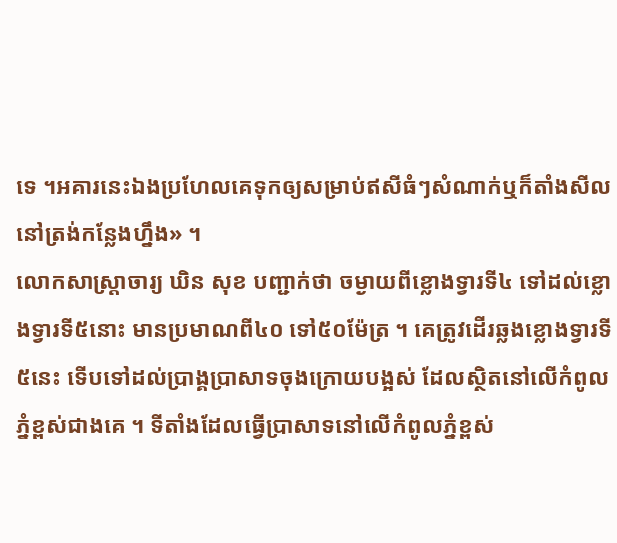ទេ ។អគារនេះឯងប្រហែលគេទុកឲ្យសម្រាប់ឥសីធំៗសំណាក់ឬក៏តាំងសីលនៅត្រង់កន្លែងហ្នឹង» ។
លោកសាស្រ្តាចារ្យ ឃិន សុខ បញ្ជាក់ថា ចម្ងាយពីខ្លោងទ្វារទី៤ ទៅដល់ខ្លោងទ្វារទី៥នោះ មានប្រមាណពី៤០ ទៅ៥០ម៉ែត្រ ។ គេត្រូវដើរឆ្លងខ្លោងទ្វារទី៥នេះ ទើបទៅដល់ប្រាង្គប្រាសាទចុងក្រោយបង្អស់ ដែលស្ថិតនៅលើកំពូលភ្នំខ្ពស់ជាងគេ ។ ទីតាំងដែលធ្វើប្រាសាទនៅលើកំពូលភ្នំខ្ពស់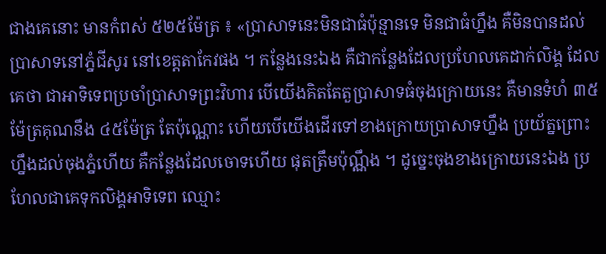ជាងគេនោះ មានកំពស់ ៥២៥ម៉ែត្រ ៖ «ប្រាសាទនេះមិនជាធំប៉ុន្មានទេ មិនជាធំហ្នឹង គឺមិនបានដល់ប្រាសាទនៅភ្នំជីសូរ នៅខេត្តតាកែវផង ។ កន្លែងនេះឯង គឺជាកន្លែងដែលប្រហែលគេដាក់លិង្គ ដែលគេថា ជាអាទិទេពប្រចាំប្រាសាទព្រះវិហារ បើយើងគិតតែតួប្រាសាទធំចុងក្រោយនេះ គឺមានទំហំ ៣៥ម៉ែត្រគុណនឹង ៤៥ម៉ែត្រ តែប៉ុណ្ណោះ ហើយបើយើងដើរទៅខាងក្រោយប្រាសាទហ្នឹង ប្រយ័ត្នព្រោះហ្នឹងដល់ចុងភ្នំហើយ គឺកន្លែងដែលចោទហើយ ផុតត្រឹមប៉ុណ្ណឹង ។ ដូច្នេះចុងខាងក្រោយនេះឯង ប្រហែលជាគេទុកលិង្គអាទិទេព ឈ្មោះ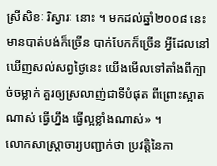ស្រីសិខៈ រិស្វារៈ នោះ ។ មកដល់ឆ្នាំ២០០៨ នេះ មានបាត់បង់ក៏ច្រើន បាក់បែកក៏ច្រើន អ្វីដែលនៅឃើញសល់សព្វថ្ងៃនេះ យើងមើលទៅតាំងពីក្បាច់ចម្លាក់ គួរឲ្យស្រលាញ់ជាទីបំផុត ពីព្រោះស្អាតណាស់ ធ្វើហ្នឹង ធ្វើល្អខ្លាំងណាស់» ។
លោកសាស្រ្តាចារ្យបញ្ជាក់ថា ប្រវត្តិនៃកា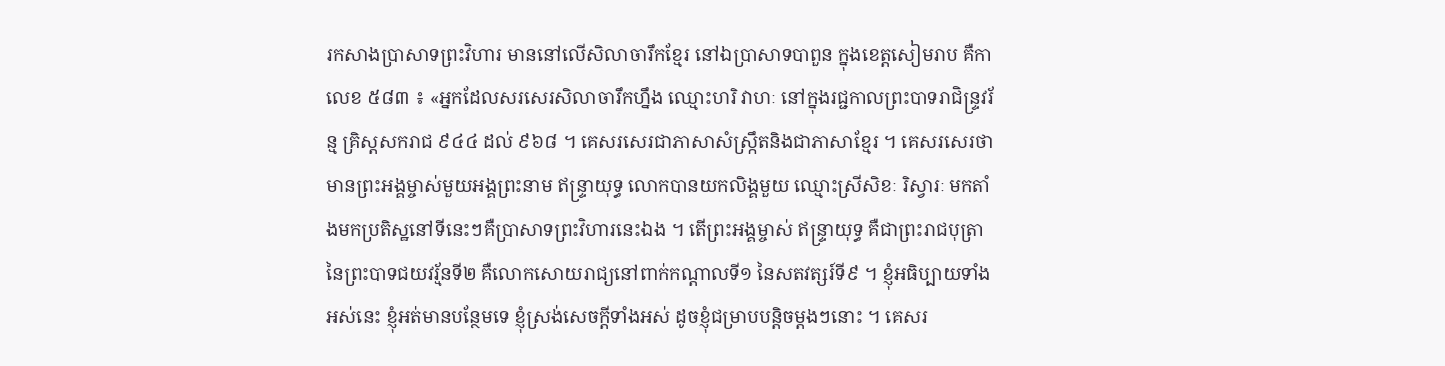រកសាងប្រាសាទព្រះវិហារ មាននៅលើសិលាចារឹកខ្មែរ នៅឯប្រាសាទបាពួន ក្នុងខេត្តសៀមរាប គឺកាលេខ ៥៨៣ ៖ «អ្នកដែលសរសេរសិលាចារឹកហ្នឹង ឈ្មោះហរិ វាហៈ នៅក្នុងរជ្ជកាលព្រះបាទរាជិន្រ្ទវរ័ន្ម គ្រិស្តសករាជ ៩៤៤ ដល់ ៩៦៨ ។ គេសរសេរជាភាសាសំស្រ្កឹតនិងជាភាសាខ្មែរ ។ គេសរសេរថា មានព្រះអង្គម្ចាស់មួយអង្គព្រះនាម ឥន្រ្ទាយុទ្ធ លោកបានយកលិង្គមួយ ឈ្មោះស្រីសិខៈ រិស្វារៈ មកតាំងមកប្រតិស្ឋនៅទីនេះៗគឺប្រាសាទព្រះវិហារនេះឯង ។ តើព្រះអង្គម្ចាស់ ឥន្រ្ទាយុទ្ធ គឺជាព្រះរាជបុត្រានៃព្រះបាទជយវរ្ម័នទី២ គឺលោកសោយរាជ្យនៅពាក់កណ្តាលទី១ នៃសតវត្សរ៍ទី៩ ។ ខ្ញុំអធិប្បាយទាំងអស់នេះ ខ្ញុំអត់មានបន្ថែមទេ ខ្ញុំស្រង់សេចក្តីទាំងអស់ ដូចខ្ញុំជម្រាបបន្តិចម្តងៗនោះ ។ គេសរ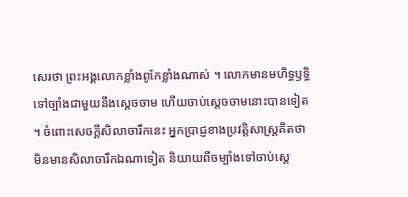សេរថា ព្រះអង្គលោកខ្លាំងពូកែខ្លាំងណាស់ ។ លោកមានមហិទ្ធឫទ្ធិ ទៅច្បាំងជាមួយនឹងស្តេចចាម ហើយចាប់ស្តេចចាមនោះបានទៀត ។ ចំពោះសេចក្តីសិលាចារឹកនេះ អ្នកប្រាជ្ញខាងប្រវត្តិសាស្ត្រគិតថា មិនមានសិលាចារឹកឯណាទៀត និយាយពីចម្បាំងទៅចាប់ស្តេ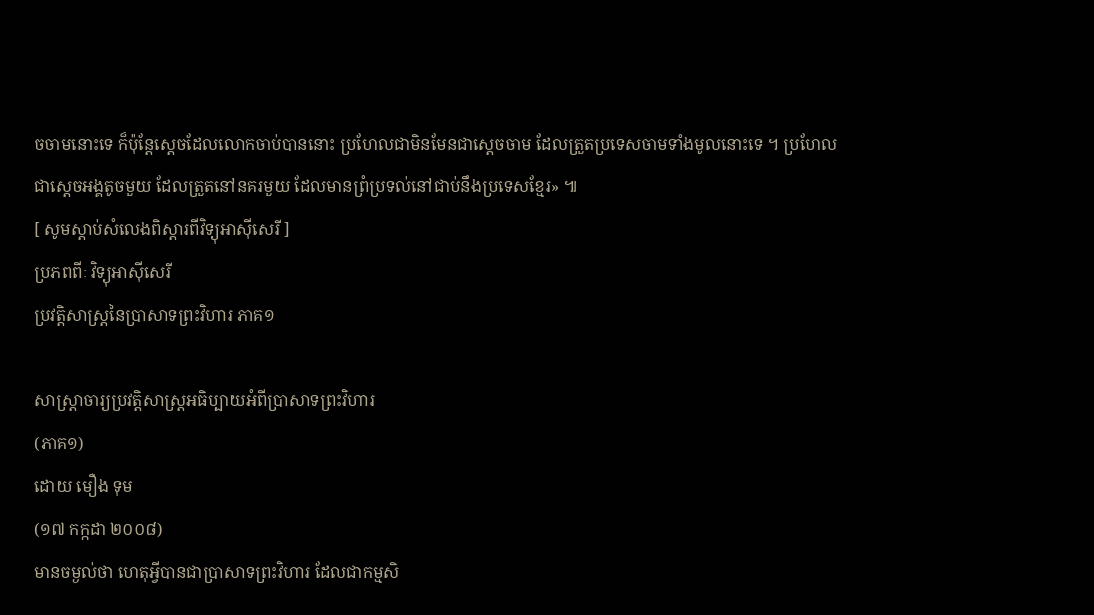ចចាមនោះទេ ក៏ប៉ុន្តែស្តេចដែលលោកចាប់បាននោះ ប្រហែលជាមិនមែនជាស្តេចចាម ដែលត្រួតប្រទេសចាមទាំងមូលនោះទេ ។ ប្រហែលជាស្តេចអង្គតូចមួយ ដែលត្រួតនៅនគរមួយ ដែលមានព្រំប្រទល់នៅជាប់នឹងប្រទេសខ្មែរ» ៕
[ សូមស្តាប់សំលេងពិស្តារពីវិទ្យុអាស៊ីសេរី ]
ប្រភពពីៈ វិទ្យុអាស៊ីសេរី
ប្រវត្តិសាស្ត្រនៃប្រាសាទព្រះវិហារ ភាគ១

សាស្ត្រាចារ្យប្រវត្តិសាស្ត្រអធិប្បាយអំពីប្រាសាទព្រះវិហារ
(ភាគ១)
ដោយ មឿង ទុម
(១៧ កក្កដា ២០០៨)
មានចម្ងល់ថា ហេតុអ្វីបានជាប្រាសាទព្រះវិហារ ដែលជាកម្មសិ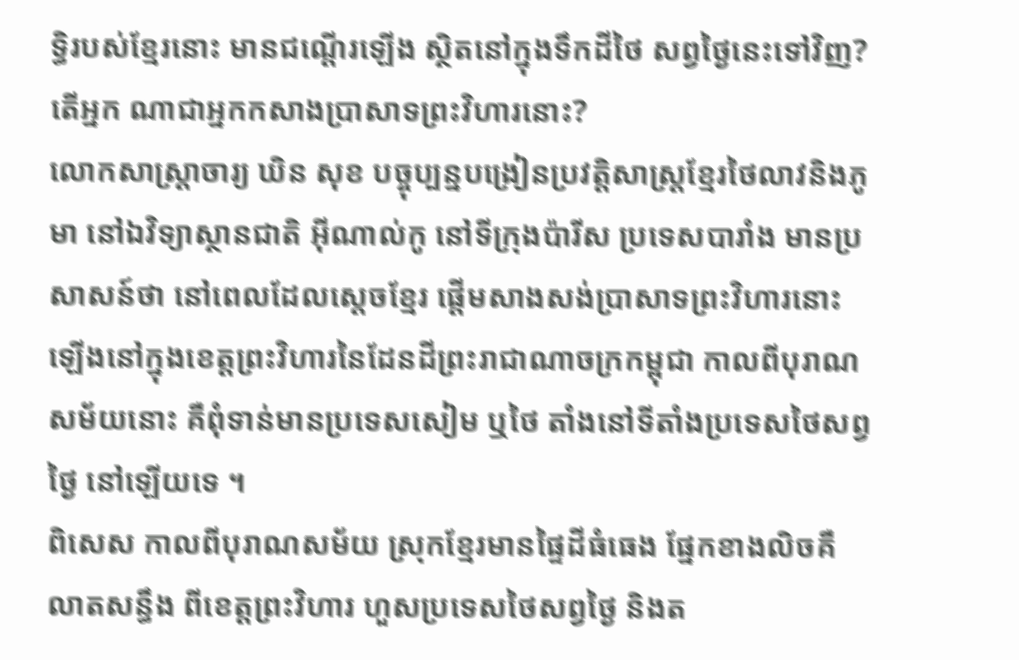ទ្ធិរបស់ខ្មែរនោះ មានជណ្តើរឡើង ស្ថិតនៅក្នុងទឹកដីថៃ សព្វថ្ងៃនេះទៅវិញ? តើអ្នក ណាជាអ្នកកសាងប្រាសាទព្រះវិហារនោះ?
លោកសាស្រ្តាចារ្យ ឃិន សុខ បច្ចុប្បន្នបង្រៀនប្រវត្តិសាស្រ្តខ្មែរថៃលាវនិងភូមា នៅឯវិទ្យាស្ថានជាតិ អ៊ីណាល់កូ នៅទីក្រុងប៉ារីស ប្រទេសបារាំង មានប្រសាសន៍ថា នៅពេលដែលស្តេចខ្មែរ ផ្តើមសាងសង់ប្រាសាទព្រះវិហារនោះឡើងនៅក្នុងខេត្តព្រះវិហារនៃដែនដីព្រះរាជាណាចក្រកម្ពុជា កាលពីបុរាណសម័យនោះ គឺពុំទាន់មានប្រទេសសៀម ឬថៃ តាំងនៅទីតាំងប្រទេសថៃសព្វថ្ងៃ នៅឡើយទេ ។
ពិសេស កាលពីបុរាណសម័យ ស្រុកខ្មែរមានផ្ទៃដីធំធេង ផ្នែកខាងលិចគឺលាតសន្ធឹង ពីខេត្តព្រះវិហារ ហួសប្រទេសថៃសព្វថ្ងៃ និងត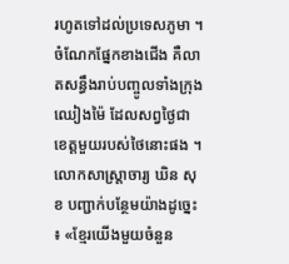រហូតទៅដល់ប្រទេសភូមា ។ ចំណែកផ្នែកខាងជើង គឺលាតសន្ធឹងរាប់បញ្ចូលទាំងក្រុងឈៀងម៉ៃ ដែលសព្វថ្ងៃជាខេត្តមួយរបស់ថៃនោះផង ។
លោកសាស្រ្តាចារ្យ ឃិន សុខ បញ្ជាក់បន្ថែមយ៉ាងដូច្នេះ ៖ «ខ្មែរយើងមួយចំនួន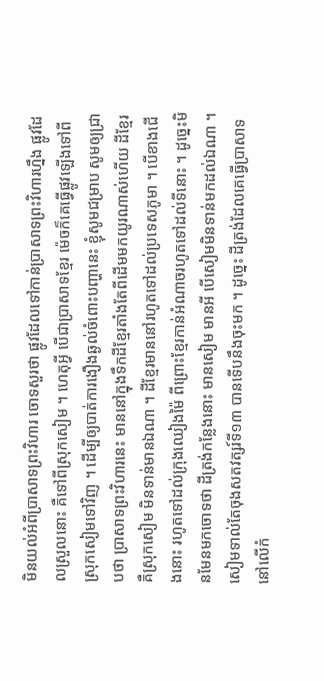មិនយល់អំពីប្រាសាទព្រះវិហារ ចោទសួរថា ផ្លូវដែលទៅកាន់ប្រាសាទព្រះវិហារហ្នឹង ផ្លូវដែលស្រួលនោះ គឺទៅពីស្រុកសៀម ។ ហេតុអ្វី បើជាប្រាសាទខ្មែរ ម៉េចក៏គេធ្វើផ្លូវឡើងទៅពីស្រុកសៀមទៅវិញ ។ ដើម្បីឲ្យបាត់ការងឿងឆ្ងល់ចំពោះបញ្ហានេះ ខ្ញុំសូមជម្រាប សូមឲ្យជ្រាបថា ប្រាសាទព្រះវិហារនេះ មាននៅក្នុងទឹកដីខ្មែរតាំងតែពីដើមមកយូរណាស់ហើយ ដីខ្មែរគឺស្រុកសៀម មិនទាន់មានឯណា ។ ដីខ្មែរមាននៅរហូតទៅដល់ប្រទេសភូមា ។ បើខាងជើងនោះ រហូតទៅដល់ក្រុងឈៀងម៉ៃ ពីព្រោះខ្មែរកាន់អំណាចរហូតទៅដល់ទីនោះ ។ ដូច្នេះមិនមែនមកចោទថា ដីត្រង់កន្លែងនោះ មានសៀម មានអី បើសៀមមិនទាន់មកដល់ឯណា ។ សៀមទាល់តែចុងសតវត្សរ៍ទី១៣ បានទើបនឹងចុះមក ។ ដូច្នេះ ដីត្រង់ដែលគេធ្វើប្រាសាទ នៅលើកំ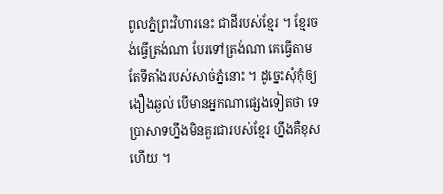ពូលភ្នំព្រះវិហារនេះ ជាដីរបស់ខ្មែរ ។ ខ្មែរចង់ធ្វើត្រង់ណា បែរទៅត្រង់ណា គេធ្វើតាមតែទីតាំងរបស់សាច់ភ្នំនោះ ។ ដូច្នេះសុំកុំឲ្យងឿងឆ្ងល់ បើមានអ្នកណាផ្សេងទៀតថា ទេ ប្រាសាទហ្នឹងមិនគួរជារបស់ខ្មែរ ហ្នឹងគឺខុសហើយ ។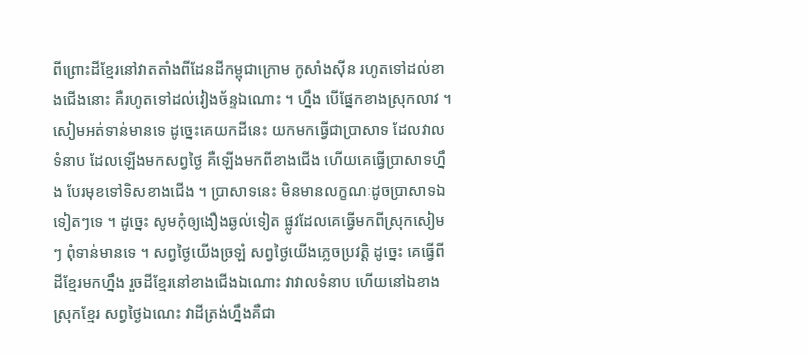ពីព្រោះដីខ្មែរនៅវាតតាំងពីដែនដីកម្ពុជាក្រោម កូសាំងស៊ីន រហូតទៅដល់ខាងជើងនោះ គឺរហូតទៅដល់វៀងច័ន្ទឯណោះ ។ ហ្នឹង បើផ្នែកខាងស្រុកលាវ ។ សៀមអត់ទាន់មានទេ ដូច្នេះគេយកដីនេះ យកមកធ្វើជាប្រាសាទ ដែលវាលទំនាប ដែលឡើងមកសព្វថ្ងៃ គឺឡើងមកពីខាងជើង ហើយគេធ្វើប្រាសាទហ្នឹង បែរមុខទៅទិសខាងជើង ។ ប្រាសាទនេះ មិនមានលក្ខណៈដូចប្រាសាទឯទៀតៗទេ ។ ដូច្នេះ សូមកុំឲ្យងឿងឆ្ងល់ទៀត ផ្លូវដែលគេធ្វើមកពីស្រុកសៀមៗ ពុំទាន់មានទេ ។ សព្វថ្ងៃយើងច្រឡំ សព្វថ្ងៃយើងភ្លេចប្រវត្តិ ដូច្នេះ គេធ្វើពីដីខ្មែរមកហ្នឹង រួចដីខ្មែរនៅខាងជើងឯណោះ វាវាលទំនាប ហើយនៅឯខាងស្រុកខ្មែរ សព្វថ្ងៃឯណេះ វាដីត្រង់ហ្នឹងគឺជា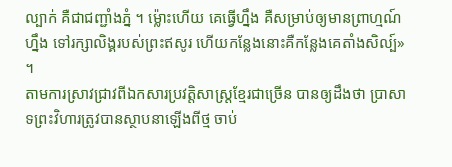ល្បាក់ គឺជាជញ្ជាំងភ្នំ ។ ម្ល៉ោះហើយ គេធ្វើហ្នឹង គឺសម្រាប់ឲ្យមានព្រាហ្មណ៍ហ្នឹង ទៅរក្សាលិង្គរបស់ព្រះឥសូរ ហើយកន្លែងនោះគឺកន្លែងគេតាំងសិល្ប៍» ។
តាមការស្រាវជ្រាវពីឯកសារប្រវត្តិសាស្រ្តខ្មែរជាច្រើន បានឲ្យដឹងថា ប្រាសាទព្រះវិហារត្រូវបានស្ថាបនាឡើងពីថ្ម ចាប់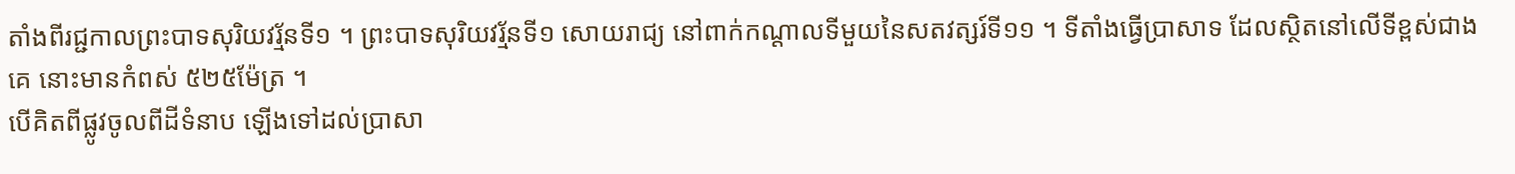តាំងពីរជ្ជកាលព្រះបាទសុរិយវរ្ម័នទី១ ។ ព្រះបាទសុរិយវរ្ម័នទី១ សោយរាជ្យ នៅពាក់កណ្តាលទីមួយនៃសតវត្សរ៍ទី១១ ។ ទីតាំងធ្វើប្រាសាទ ដែលស្ថិតនៅលើទីខ្ពស់ជាងគេ នោះមានកំពស់ ៥២៥ម៉ែត្រ ។
បើគិតពីផ្លូវចូលពីដីទំនាប ឡើងទៅដល់ប្រាសា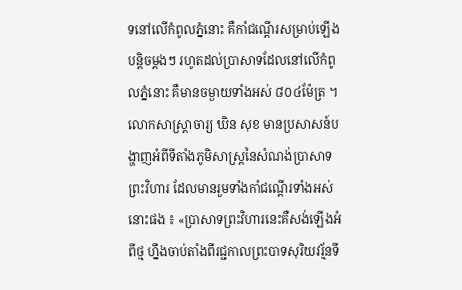ទនៅលើកំពូលភ្នំនោះ គឺកាំជណ្តើរសម្រាប់ឡើងបន្តិចម្តងៗ រហូតដល់ប្រាសាទដែលនៅលើកំពូលភ្នំនោះ គឺមានចម្ងាយទាំងអស់ ៨០៤ម៉ែត្រ ។
លោកសាស្រ្តាចារ្យ ឃិន សុខ មានប្រសាសន៍បង្ហាញអំពីទីតាំងភូមិសាស្រ្តនៃសំណង់ប្រាសាទព្រះវិហារ ដែលមានរួមទាំងកាំជណ្តើរទាំងអស់នោះផង ៖ «ប្រាសាទព្រះវិហារនេះគឺសង់ឡើងអំពីថ្ម ហ្នឹងចាប់តាំងពីរជ្ជកាលព្រះបាទសុរិយវរ្ម័នទី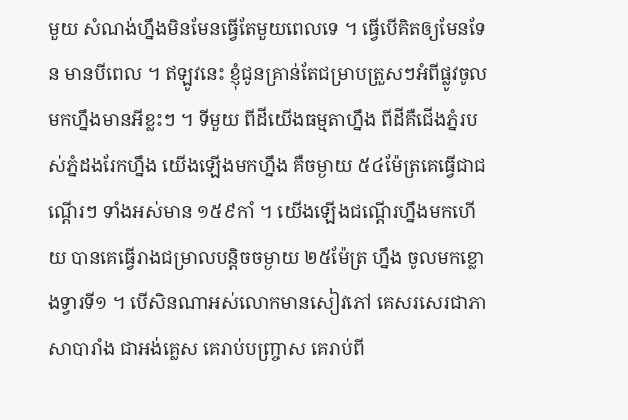មួយ សំណង់ហ្នឹងមិនមែនធ្វើតែមួយពេលទេ ។ ធ្វើបើគិតឲ្យមែនទែន មានបីពេល ។ ឥឡូវនេះ ខ្ញុំជូនគ្រាន់តែជម្រាបត្រួសៗអំពីផ្លូវចូលមកហ្នឹងមានអីខ្លះៗ ។ ទីមួយ ពីដីយើងធម្មតាហ្នឹង ពីដីគឺជើងភ្នំរបស់ភ្នំដងរែកហ្នឹង យើងឡើងមកហ្នឹង គឺចម្ងាយ ៥៤ម៉ែត្រគេធ្វើជាជណ្តើរៗ ទាំងអស់មាន ១៥៩កាំ ។ យើងឡើងជណ្តើរហ្នឹងមកហើយ បានគេធ្វើរាងជម្រាលបន្តិចចម្ងាយ ២៥ម៉ែត្រ ហ្នឹង ចូលមកខ្លោងទ្វារទី១ ។ បើសិនណាអស់លោកមានសៀវភៅ គេសរសេរជាភាសាបារាំង ជាអង់គ្លេស គេរាប់បញ្ច្រាស គេរាប់ពី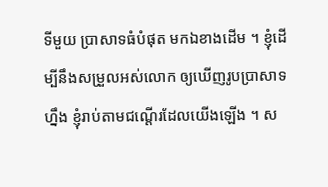ទីមួយ ប្រាសាទធំបំផុត មកឯខាងដើម ។ ខ្ញុំដើម្បីនឹងសម្រួលអស់លោក ឲ្យឃើញរូបប្រាសាទហ្នឹង ខ្ញុំរាប់តាមជណ្តើរដែលយើងឡើង ។ ស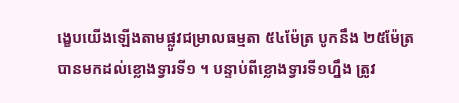ង្ខេបយើងឡើងតាមផ្លូវជម្រាលធម្មតា ៥៤ម៉ែត្រ បូកនឹង ២៥ម៉ែត្រ បានមកដល់ខ្លោងទ្វារទី១ ។ បន្ទាប់ពីខ្លោងទ្វារទី១ហ្នឹង ត្រូវ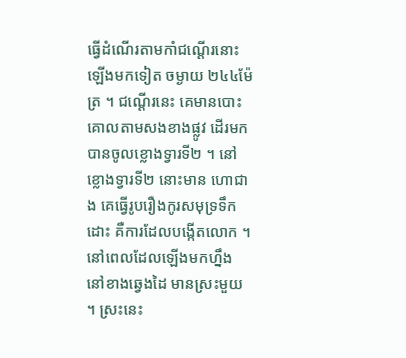ធ្វើដំណើរតាមកាំជណ្តើរនោះ ឡើងមកទៀត ចម្ងាយ ២៤៤ម៉ែត្រ ។ ជណ្តើរនេះ គេមានបោះគោលតាមសងខាងផ្លូវ ដើរមកបានចូលខ្លោងទ្វារទី២ ។ នៅខ្លោងទ្វារទី២ នោះមាន ហោជាង គេធ្វើរូបរឿងកូរសមុទ្រទឹកដោះ គឺការដែលបង្កើតលោក ។ នៅពេលដែលឡើងមកហ្នឹង នៅខាងឆ្វេងដៃ មានស្រះមួយ ។ ស្រះនេះ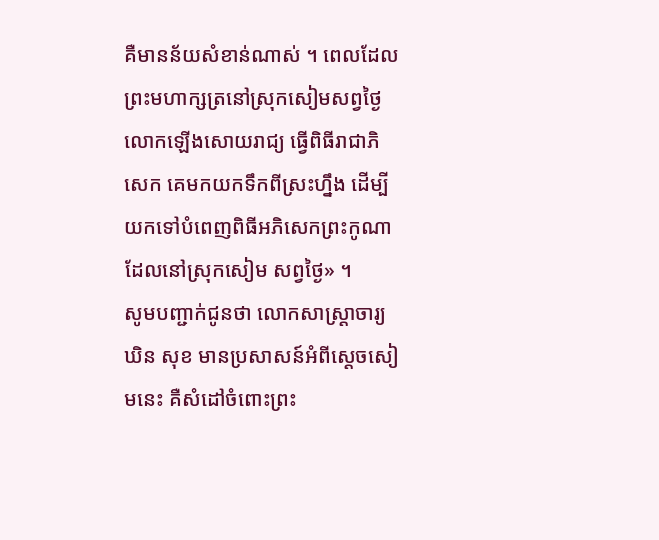គឺមានន័យសំខាន់ណាស់ ។ ពេលដែលព្រះមហាក្សត្រនៅស្រុកសៀមសព្វថ្ងៃ លោកឡើងសោយរាជ្យ ធ្វើពិធីរាជាភិសេក គេមកយកទឹកពីស្រះហ្នឹង ដើម្បីយកទៅបំពេញពិធីអភិសេកព្រះកូណាដែលនៅស្រុកសៀម សព្វថ្ងៃ» ។
សូមបញ្ជាក់ជូនថា លោកសាស្រ្តាចារ្យ ឃិន សុខ មានប្រសាសន៍អំពីស្តេចសៀមនេះ គឺសំដៅចំពោះព្រះ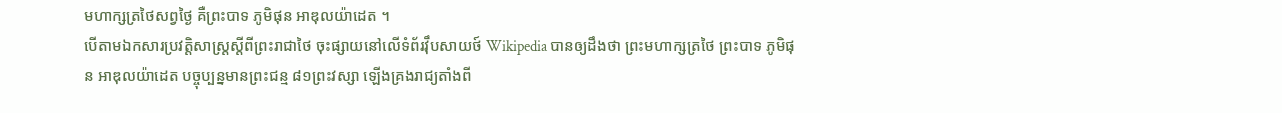មហាក្សត្រថៃសព្វថ្ងៃ គឺព្រះបាទ ភូមិផុន អាឌុលយ៉ាដេត ។
បើតាមឯកសារប្រវត្តិសាស្រ្តស្តីពីព្រះរាជាថៃ ចុះផ្សាយនៅលើទំព័រវ៉ឹបសាយថ៍ Wikipedia បានឲ្យដឹងថា ព្រះមហាក្សត្រថៃ ព្រះបាទ ភូមិផុន អាឌុលយ៉ាដេត បច្ចុប្បន្នមានព្រះជន្ម ៨១ព្រះវស្សា ឡើងគ្រងរាជ្យតាំងពី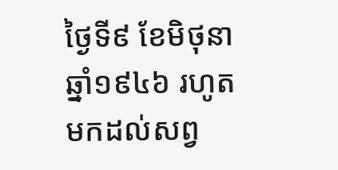ថ្ងៃទី៩ ខែមិថុនា ឆ្នាំ១៩៤៦ រហូតមកដល់សព្វ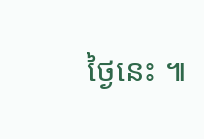ថ្ងៃនេះ ៕